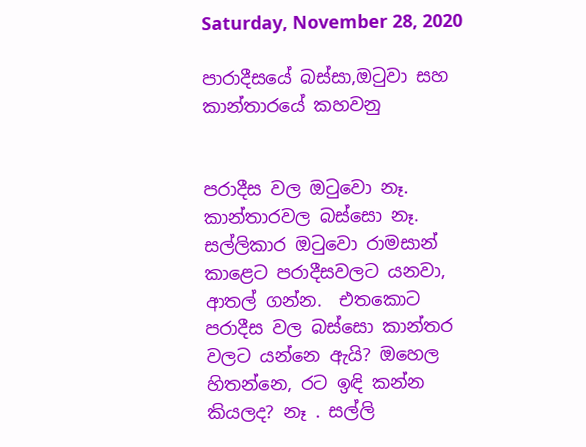Saturday, November 28, 2020

පාරාදීසයේ බස්සා,ඔටුවා සහ කාන්තාරයේ කහවනු


පරාදීස වල ඔටුවො නෑ. කාන්තාරවල බස්සො නෑ. සල්ලිකාර ඔටුවො රාමසාන් කාළෙට පරාදීසවලට යනවා, ආතල් ගන්න.  එතකොට පරාදීස වල බස්සො කාන්තර වලට යන්නෙ ඇයි? ඔහෙල හිතන්නෙ, රට ඉඳි කන්න කියලද? නෑ . සල්ලි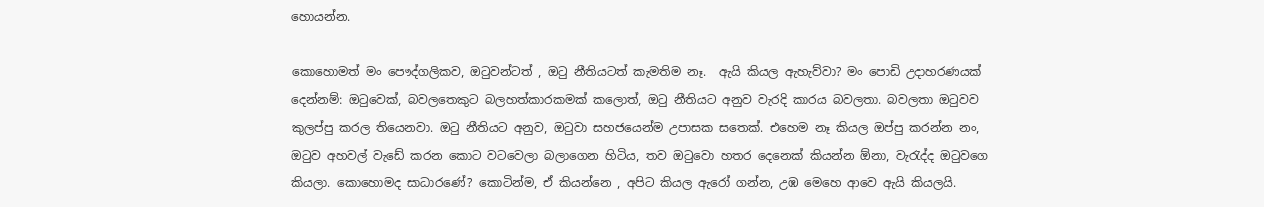හොයන්න.

කොහොමත් මං පෞද්ගලිකව, ඔටුවන්ටත් , ඔටු නීතියටත් කැමතිම නෑ.  ඇයි කියල ඇහැව්වා? මං පොඩි උදාහරණයක්  දෙන්නම්: ඔටුවෙක්, බවලතෙකුට බලහත්කාරකමක් කලොත්, ඔටු නීතියට අනුව වැරදි කාරය බවලතා. බවලතා ඔටුවව කුලප්පු කරල තියෙනවා. ඔටු නීතියට අනුව, ඔටුවා සහජයෙන්ම උපාසක සතෙක්. එහෙම නෑ කියල ඔප්පු කරන්න නං, ඔටුව අහවල් වැඩේ කරන කොට වටවෙලා බලාගෙන හිටිය, තව ඔටුවො හතර දෙනෙක් කියන්න ඕනා, වැරැද්ද ඔටුවගෙ කියලා. කොහොමද සාධාරණේ? කොටින්ම, ඒ කියන්නෙ , අපිට කියල ඇරෝ ගන්න, උඹ මෙහෙ ආවෙ ඇයි කියලයි.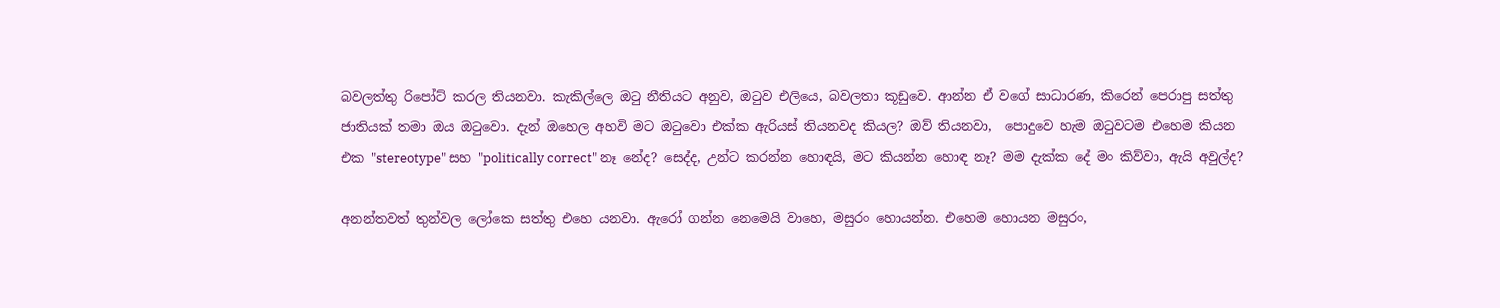බවලත්තු රිපෝට් කරල තියනවා. කැකිල්ලෙ ඔටු නීතියට අනුව, ඔටුව එලියෙ, බවලතා කූඩුවෙ. ආන්න ඒ වගේ සාධාරණ, කිරෙන් පෙරාපු සත්තු ජාතියක් තමා ඔය ඔටුවො. දැන් ඔහෙල අහවි මට ඔටුවො එක්ක ඇරියස් තියනවද කියල? ඔව් තියනවා,  පොදුවෙ හැම ඔටුවටම එහෙම කියන එක "stereotype" සහ "politically correct" නෑ නේද? සෙද්ද, උන්ට කරන්න හොඳයි, මට කියන්න හොඳ නෑ? මම දැක්ක දේ මං කිව්වා, ඇයි අවුල්ද?

අනන්තවත් තුන්වල ලෝකෙ සත්තු එහෙ යනවා. ඇරෝ ගන්න නෙමෙයි වාහෙ, මසුරං හොයන්න. එහෙම හොයන මසුරං,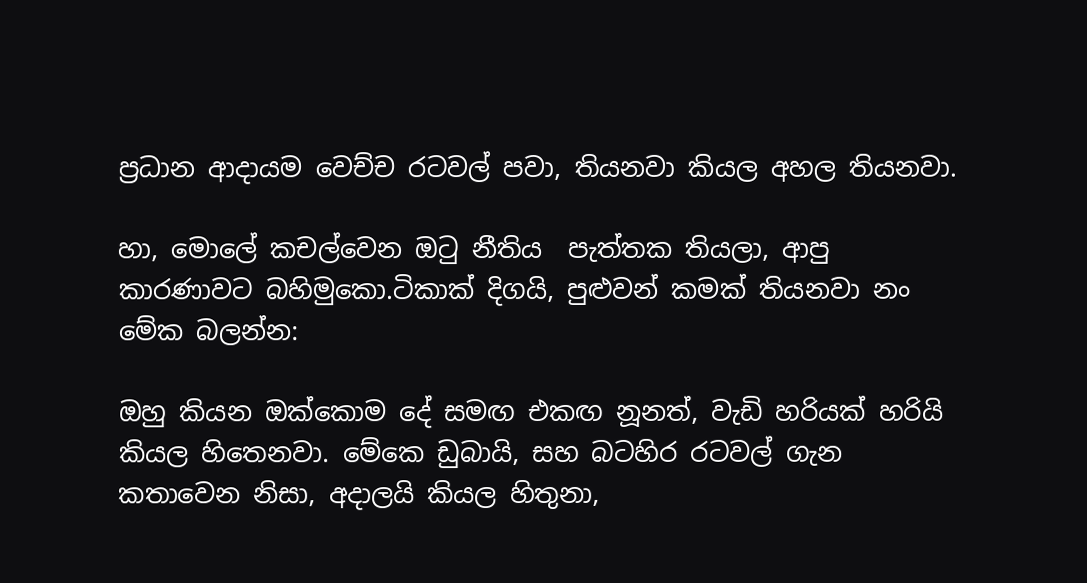ප්‍රධාන ආදායම වෙච්ච රටවල් පවා, තියනවා කියල අහල තියනවා.

හා, මොලේ කචල්වෙන ඔටු නීතිය  පැත්තක තියලා, ආපු කාරණාවට බහිමුකො.ටිකාක් දිගයි, පුළුවන් කමක් තියනවා නං මේක බලන්න:

ඔහු කියන ඔක්කොම දේ සමඟ එකඟ නූනත්, වැඩි හරියක් හරියි කියල හිතෙනවා. මේකෙ ඩුබායි, සහ බටහිර රටවල් ගැන කතාවෙන නිසා, අදාලයි කියල හිතුනා,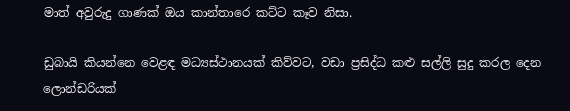මාත් අවුරුදු ගාණක් ඔය කාන්තාරෙ කට්ට කෑව නිසා.

ඩුබායි කියන්නෙ වෙළඳ මධ්‍යස්ථානයක් කිව්වට, වඩා ප්‍රසිද්ධ කළු සල්ලි සුදු කරල දෙන ලොන්ඩරියක්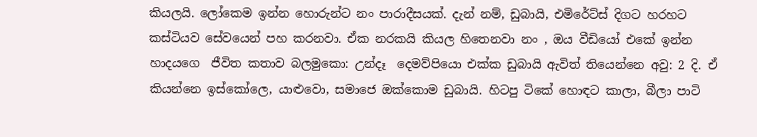කියලයි. ලෝකෙම ඉන්න හොරුන්ට නං පාරාදීසයක්. දැන් නම්, ඩුබායි, එමිරේට්ස් දිගට හරහට කස්ටියව සේවයෙන් පහ කරනවා. ඒක නරකයි කියල හිතෙනවා නං , ඔය වීඩියෝ එකේ ඉන්න හාදයගෙ  ජීවිත කතාව බලමුකො: උන්දෑ  දෙමව්පියො එක්ක ඩුබායි ඇවිත් තියෙන්නෙ අවු: 2 දි. ඒ කියන්නෙ ඉස්කෝලෙ, යාළුවො, සමාජෙ ඔක්කොම ඩුබායි. හිටපු ටිකේ හොඳට කාලා, බීලා පාටි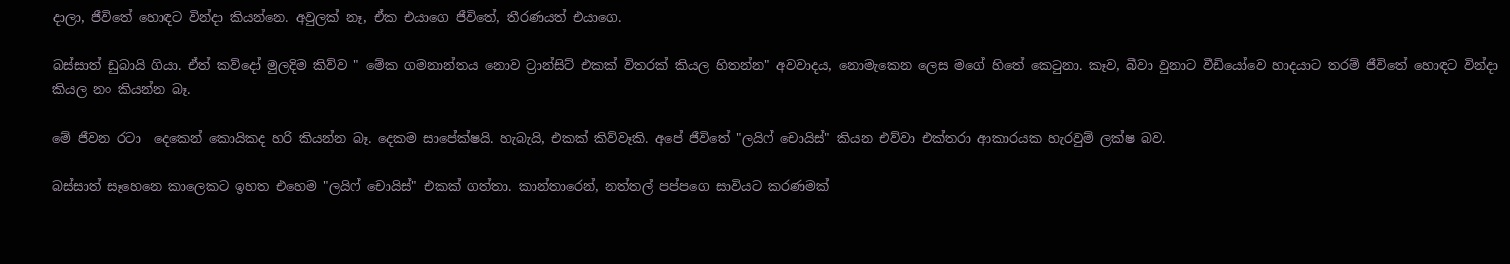දාලා, ජීවිතේ හොඳට වින්දා කියන්නෙ. අවුලක් නෑ, ඒක එයාගෙ ජීවිතේ, තීරණයත් එයාගෙ.

බස්සාත් ඩුබායි ගියා. ඒත් කව්දෝ මුලදිම කිව්ව " මේක ගමනාන්තය නොව ට්‍රාන්සිට් එකක් විතරක් කියල හිතන්න" අවවාදය, නොමැකෙන ලෙස මගේ හිතේ කෙටුනා. කෑව, බීවා වුනාට වීඩියෝවෙ හාදයාට තරම් ජීවිතේ හොඳට වින්දා කියල නං කියන්න බෑ.

මේ ජීවන රටා  දෙකෙන් කොයිකද හරි කියන්න බෑ. දෙකම සාපේක්ෂයි. හැබැයි, එකක් කිව්වෑකි. අපේ ජීවිතේ "ලයිෆ් චොයිස්" කියන එව්වා එක්තරා ආකාරයක හැරවුම් ලක්ෂ බව.

බස්සාත් සෑහෙනෙ කාලෙකට ඉහත එහෙම "ලයිෆ් චොයිස්" එකක් ගත්තා. කාන්තාරෙන්, නත්තල් පප්පගෙ සාවියට කරණමක්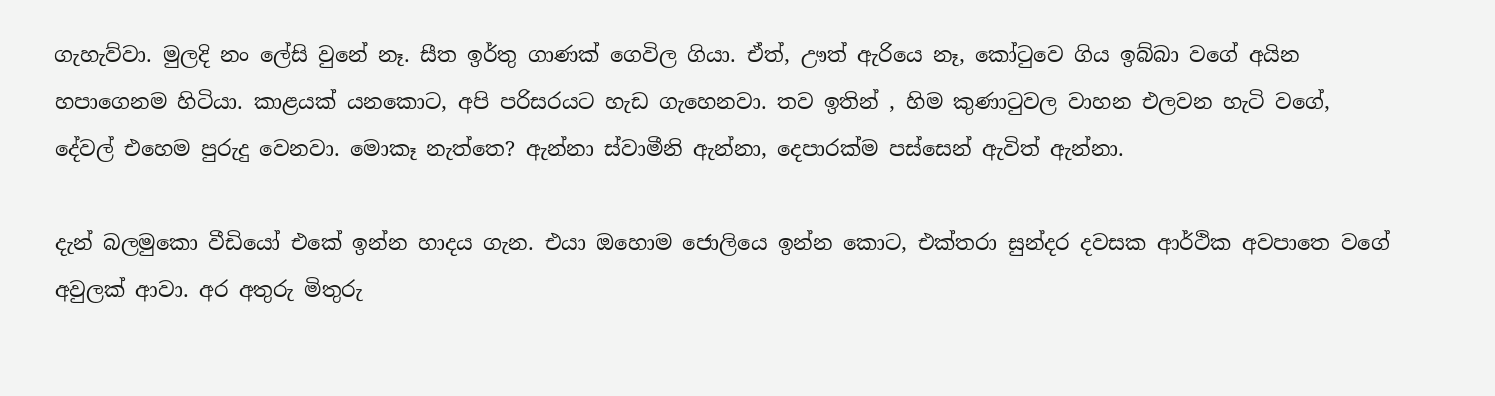ගැහැව්වා. මුලදි නං ලේසි වුනේ නෑ. සීත ඉර්තු ගාණක් ගෙවිල ගියා. ඒත්, ඌත් ඇරියෙ නෑ, කෝටුවෙ ගිය ඉබ්බා වගේ අයින හපාගෙනම හිටියා. කාළයක් යනකොට, අපි පරිසරයට හැඩ ගැහෙනවා. තව ඉතින් , හිම කුණාටුවල වාහන එලවන හැටි වගේ, දේවල් එහෙම පුරුදු වෙනවා. මොකෑ නැත්තෙ? ඇන්නා ස්වාමීනි ඇන්නා, දෙපාරක්ම පස්සෙන් ඇවිත් ඇන්නා.

දැන් බලමුකො වීඩියෝ එකේ ඉන්න හාදය ගැන. එයා ඔහොම ජොලියෙ ඉන්න කොට, එක්තරා සුන්දර දවසක ආර්ථික අවපාතෙ වගේ අවුලක් ආවා. අර අතුරු මිතුරු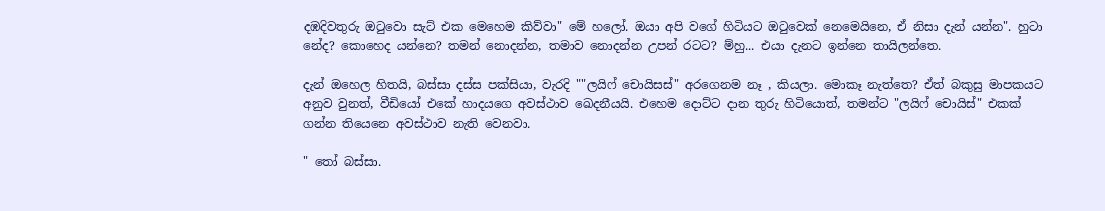දඹදිවතුරු ඔටුවො සැට් එක මෙහෙම කිව්වා" මේ හලෝ. ඔයා අපි වගේ හිටියට ඔටුවෙක් නෙමෙයිනෙ, ඒ නිසා දැන් යන්න". හුටා නේද? කොහෙද යන්නෙ? තමන් නොදන්න, තමාව නොදන්න උපන් රටට? ම්හු... එයා දැනට ඉන්නෙ තායිලන්තෙ.

දැන් ඔහෙල හිතයි, බස්සා දස්ස පක්සියා, වැරදි ""ලයිෆ් චොයිසස්" අරගෙනම නෑ , කියලා. මොකෑ නැත්තෙ? ඒත් බකුසු මාපකයට අනුව වුනත්, වීඩියෝ එකේ හාදයගෙ අවස්ථාව ඛෙදනීයයි. එහෙම දොට්ට දාන තුරු හිටියොත්, තමන්ට "ලයිෆ් චොයිස්" එකක් ගන්න තියෙනෙ අවස්ථාව නැති වෙනවා.

" තෝ බස්සා.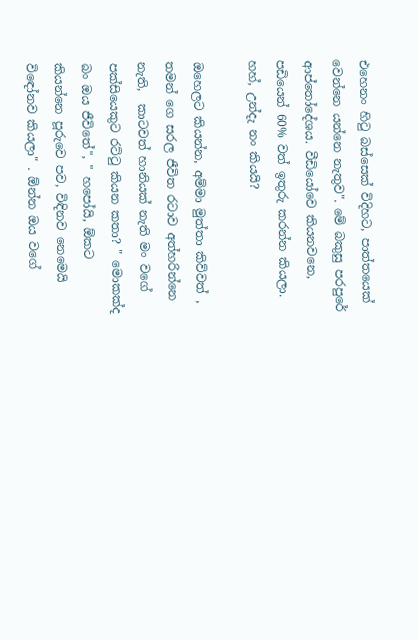එහෙනං හිටු බස්සෙක් විදිහට, පාත්තයෙක් වෙන්නෙ යන්නෙ නැතුව". මේ බකුසු පරපුරේ ආප්තෝදේශය. වීඩියෝවෙ කියනවනෙ, පඩියෙන් 60% වත් ඉතුරු කරන්න කියලා. හහ්, උන්දැ නං කියයි?

ඔහෙලට කියන්න, අම්මා මුත්තා කිව්වත් , තමන් ගෙ සරල ජීවිත රටාව අත්හරින්නෙ නැති,  කාටවත් හානියක් නැති මං වගේ පක්සියෙකුට රට්ටු කියන කතා? " මොකක්ද බං ඔය ජීවිතේ", " හපෝයි, ඕකට කියන්නෙ පූරුවෙ පව, විඳිනව නෙමෙයි විඳෝනව කියලා" . ඕන්න ඔය වගේ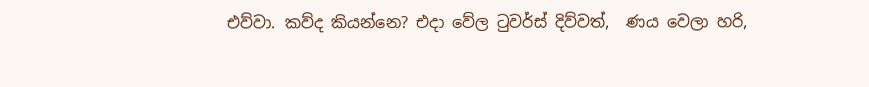එව්වා. කව්ද කියන්නෙ? එදා වේල ටුවර්ස් දිව්වත්,  ණය වෙලා හරි,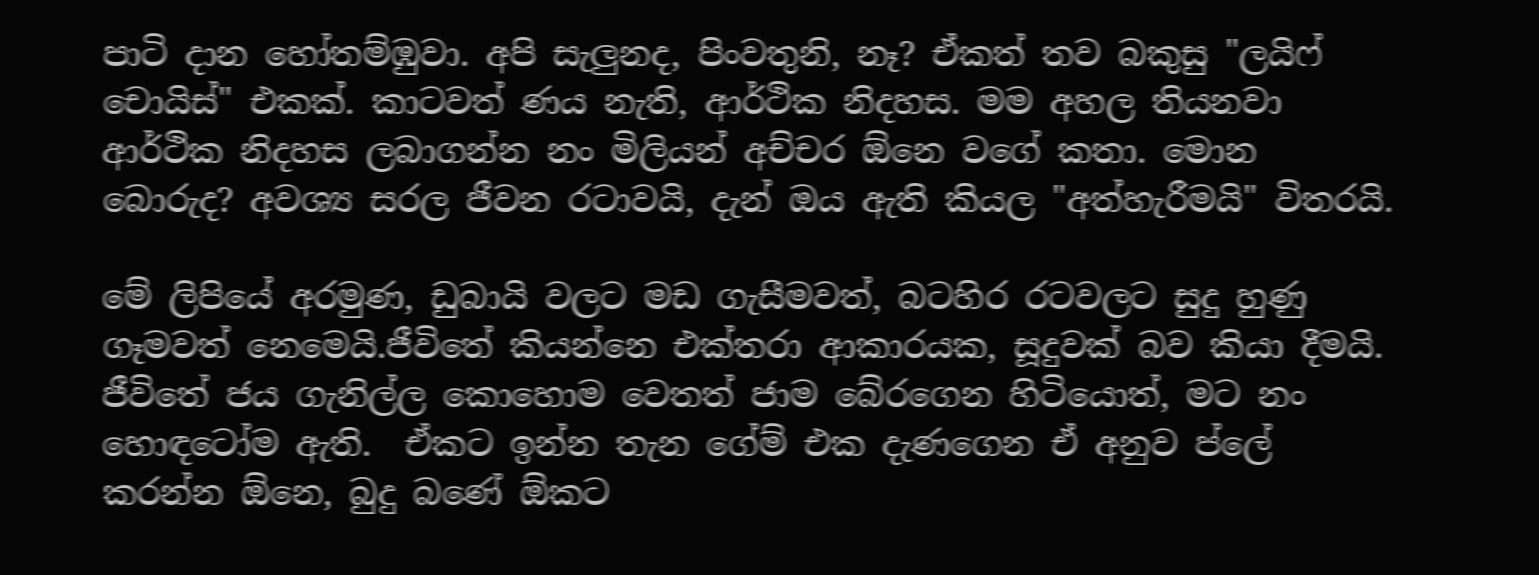පාටි දාන හෝතම්ඹුවා. අපි සැලුනද, පිංවතුනි, නෑ? ඒකත් තව බකුසු "ලයිෆ් චොයිස්" එකක්. කාටවත් ණය නැති, ආර්ථික නිදහස. මම අහල තියනවා ආර්ථික නිදහස ලබාගන්න නං මිලියන් අච්චර ඕනෙ වගේ කතා. මොන බොරුද? අවශ්‍ය සරල ජීවන රටාවයි, දැන් ඔය ඇති කියල "අත්හැරීමයි" විතරයි.

මේ ලිපියේ අරමුණ, ඩුබායි වලට මඩ ගැසීමවත්, බටහිර රටවලට සුදු හුණු ගෑමවත් නෙමෙයි.ජීවිතේ කියන්නෙ එක්තරා ආකාරයක, සූදුවක් බව කියා දීමයි.
ජීවිතේ ජය ගැනිල්ල කොහොම වෙතත් ජාම බේරගෙන හිටියොත්, මට නං හොඳටෝම ඇති.  ඒකට ඉන්න තැන ගේම් එක දැණගෙන ඒ අනුව ප්ලේ කරන්න ඕනෙ, බුදු බණේ ඕකට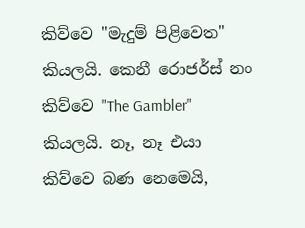කිව්වෙ "මැදුම් පිළිවෙත" කියලයි. කෙනී රොජර්ස් නං කිව්වෙ "The Gambler" කියලයි. නෑ, නෑ එයා කිව්වෙ බණ නෙමෙයි,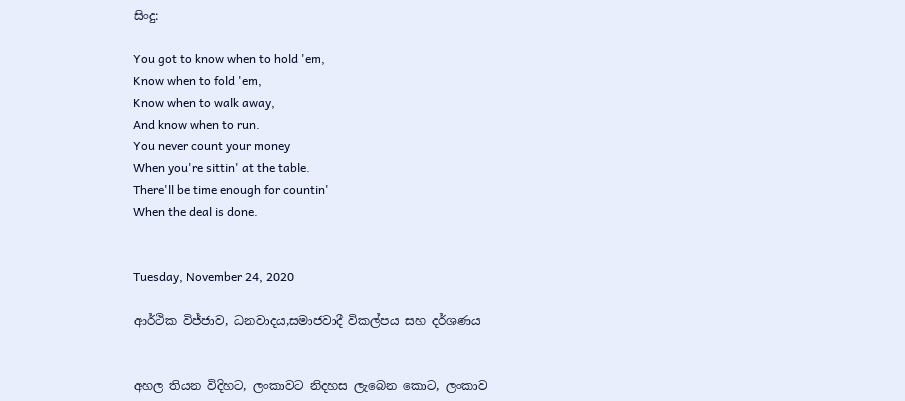සිංදු:

You got to know when to hold 'em,
Know when to fold 'em,
Know when to walk away,
And know when to run.
You never count your money
When you're sittin' at the table.
There'll be time enough for countin'
When the deal is done.


Tuesday, November 24, 2020

ආර්ථික විජ්ජාව, ධනවාදය,සමාජවාදී විකල්පය සහ දර්ශණය


අහල තියන විදිහට, ලංකාවට නිදහස ලැබෙන කොට, ලංකාව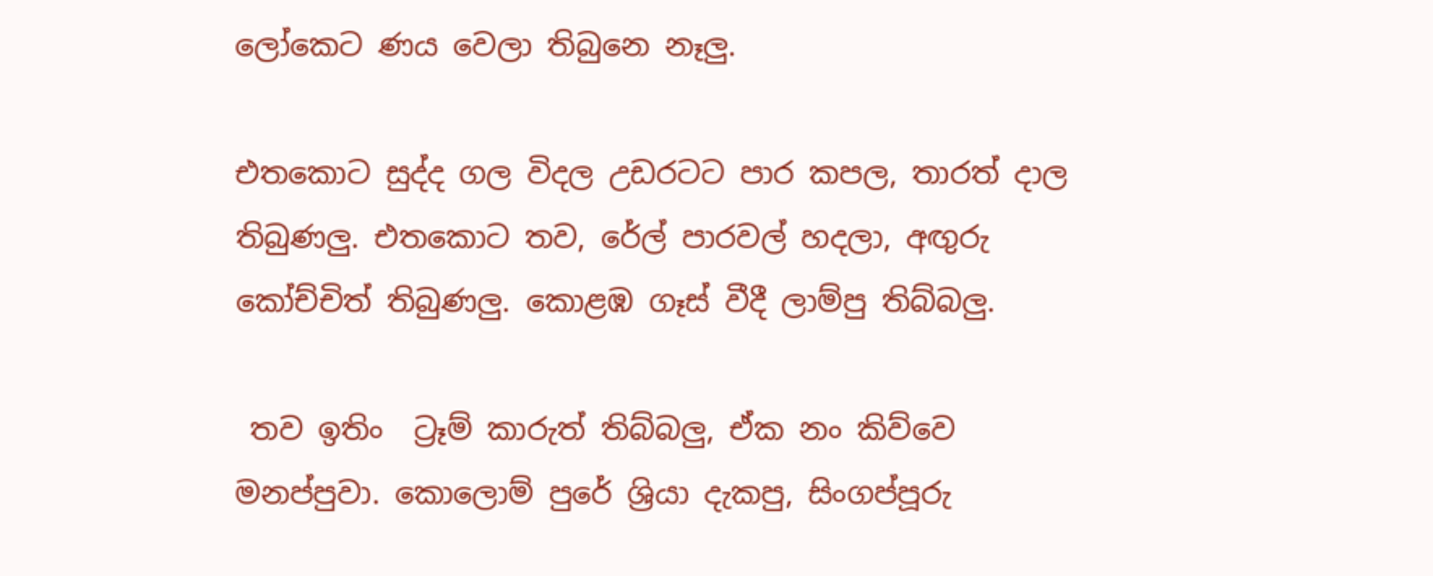ලෝකෙට ණය වෙලා තිබුනෙ නෑලු.

එතකොට සුද්ද ගල විදල උඩරටට පාර කපල, තාරත් දාල තිබුණලු. එතකොට තව, රේල් පාරවල් හදලා, අඟුරු කෝච්චිත් තිබුණලු. කොළඹ ගෑස් වීදී ලාම්පු තිබ්බලු.

 තව ඉතිං  ට්‍රෑම් කාරුත් තිබ්බලු, ඒක නං කිව්වෙ මනප්පුවා. කොලොම් පුරේ ශ්‍රියා දැකපු, සිංගප්පූරු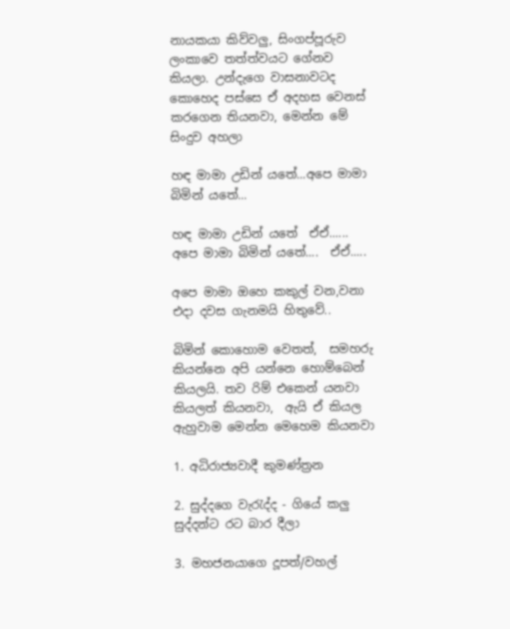නායකයා කිව්වලු, සිංගප්පූරුව ලංකාවෙ තත්ත්වයට ගේනව කියලා. උන්දැගෙ වාසනාවටද කොහෙද පස්සෙ ඒ අදහස වෙනස් කරගෙන තියනවා, මෙන්න මේ සිංදුව අහලා

හඳ මාමා උඩින් යතේ...අපෙ මාමා බිමින් යතේ...

හඳ මාමා උඩින් යතේ  ඒඒ...... අපෙ මාමා බිමින් යතේ....  ඒඒ.....

අපෙ මාමා ඔහෙ කකුල් වන,වනා එදා දවස ගැනමයි හිතුවේ..

බිමින් කොහොම වෙතත්,  සමහරු  කියන්නෙ අපි යන්නෙ හොම්බෙන් කියලයි. තව රිම් එකෙන් යනවා කියලත් කියනවා,  ඇයි ඒ කියල ඇහුවාම මෙන්න මෙහෙම කියනවා

1. අධිරාජ්‍යවාදී කුමණ්ත්‍රන

2. සුද්දගෙ වැරැද්ද - ගියේ කලු සුද්දන්ට රට බාර දීලා

3. මහජනයාගෙ දූපත්/වහල්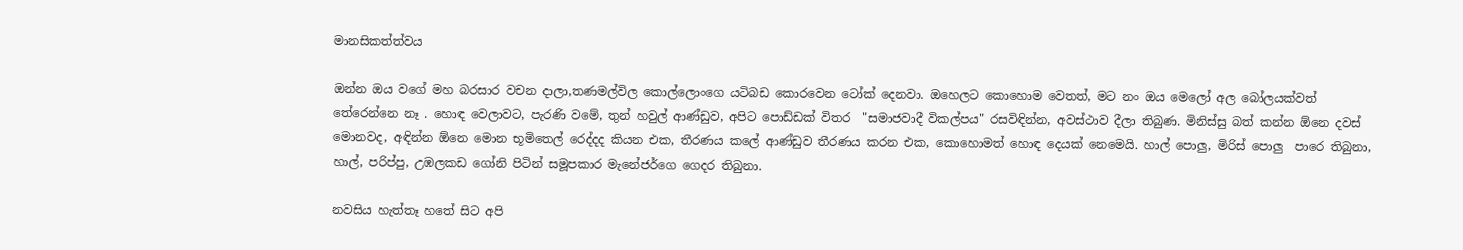මානසිකත්ත්වය

ඔන්න ඔය වගේ මහ බරසාර වචන දාලා,තණමල්විල කොල්ලොංගෙ යටිබඩ කොරවෙන ටෝක් දෙනවා. ඔහෙලට කොහොම වෙතත්, මට නං ඔය මෙලෝ අල බෝලයක්වත් තේරෙන්නෙ නෑ . හොඳ වෙලාවට, පැරණි වමේ, තුන් හවුල් ආණ්ඩුව, අපිට පොඩ්ඩක් විතර  "සමාජවාදී විකල්පය" රසවිඳින්න, අවස්ථාව දීලා තිබුණ. මිනිස්සු බත් කන්න ඕනෙ දවස් මොනවද, අඳින්න ඕනෙ මොන භූමිතෙල් රෙද්දද කියන එක, තීරණය කලේ ආණ්ඩුව තීරණය කරන එක, කොහොමත් හොඳ දෙයක් නෙමෙයි. හාල් පොලු, මිරිස් පොලු  පාරෙ තිබුනා, හාල්, පරිප්පු, උඹලකඩ ගෝනි පිටින් සමූපකාර මැනේජර්ගෙ ගෙදර තිබුනා.

නවසිය හැත්තෑ හතේ සිට අපි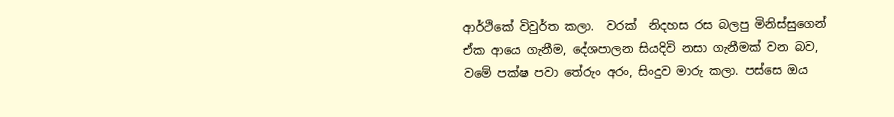ආර්ථිකේ විවුර්ත කලා.  වරක්  නිදහස රස බලපු මිනිස්සුගෙන් ඒක ආයෙ ගැනීම, දේශපාලන සියදිවි නසා ගැනීමක් වන බව, වමේ පක්ෂ පවා තේරුං අරං, සිංදුව මාරු කලා. පස්සෙ ඔය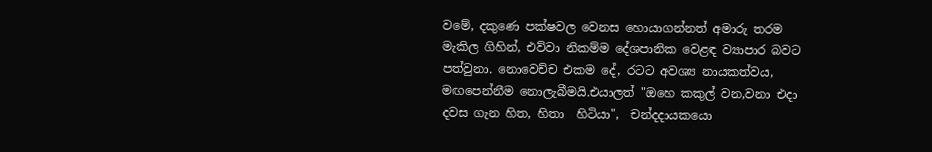වමේ, දකුණෙ පක්ෂවල වෙනස හොයාගන්නත් අමාරු තරම මැකිල ගිහින්, එව්වා නිකම්ම දේශපානික වෙළඳ ව්‍යාපාර බවට පත්වුනා. නොවෙච්ච එකම දේ, රටට අවශ්‍ය නායකත්වය, මඟපෙන්නීම නොලැබීමයි.එයාලත් "ඔහෙ කකුල් වන,වනා එදා දවස ගැන හිත, හිතා  හිටියා",  චන්දදායකයො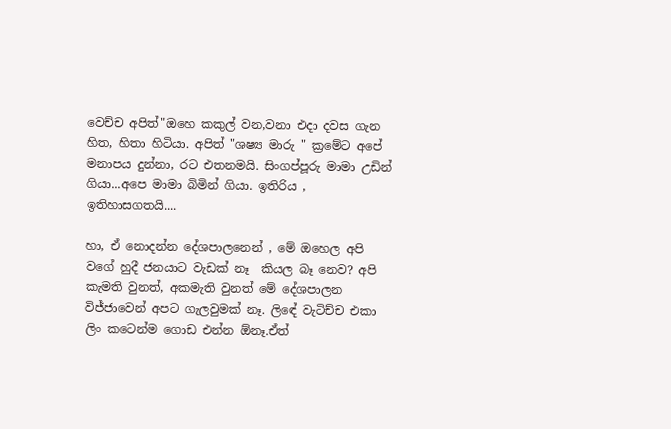වෙච්ච අපිත්"ඔහෙ කකුල් වන,වනා එදා දවස ගැන හිත, හිතා හිටියා. අපිත් "ශෂ්‍ය මාරු " ක්‍රමේට අපේ මනාපය දුන්නා, රට එතනමයි. සිංගප්පූරු මාමා උඩින් ගියා...අපෙ මාමා බිමින් ගියා. ඉතිරිය , ඉතිහාසගතයි....

හා, ඒ නොදන්න දේශපාලනෙන් , මේ ඔහෙල අපි වගේ හුදී ජනයාට වැඩක් නෑ  කියල බෑ නෙව? අපි කැමති වුනත්, අකමැති වුනත් මේ දේශපාලන විජ්ජාවෙන් අපට ගැලවුමක් නෑ. ලිඳේ වැටිච්ච එකා ලිං කටෙන්ම ගොඩ එන්න ඕනෑ.ඒත්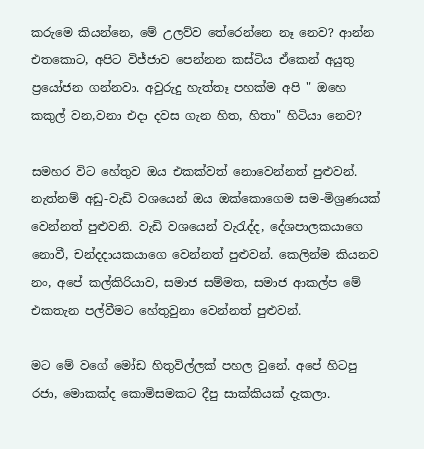කරුමෙ කියන්නෙ, මේ උලව්ව තේරෙන්නෙ නෑ නෙව? ආන්න එතකොට, අපිට විජ්ජාව පෙන්නන කස්ටිය ඒකෙන් අයුතු ප්‍රයෝජන ගන්නවා. අවුරුදු හැත්තෑ පහක්ම අපි " ඔහෙ කකුල් වන,වනා එදා දවස ගැන හිත, හිතා" හිටියා නෙව?

සමහර විට හේතුව ඔය එකක්වත් නොවෙන්නත් පුළුවන්. නැත්නම් අඩු-වැඩි වශයෙන් ඔය ඔක්කොගෙම සම-මිශ්‍රණයක් වෙන්නත් පුළුවනි. වැඩි වශයෙන් වැරැද්ද, දේශපාලකයාගෙ නොවී, චන්දදායකයාගෙ වෙන්නත් පුළුවන්. කෙලින්ම කියනව නං, අපේ කල්කිරියාව, සමාජ සම්මත, සමාජ ආකල්ප මේ එකතැන පල්වීමට හේතුවුනා වෙන්නත් පුළුවන්.

මට මේ වගේ මෝඩ හිතුවිල්ලක් පහල වුනේ. අපේ හිටපු රජා, මොකක්ද කොමිසමකට දීපු සාක්කියක් දැකලා.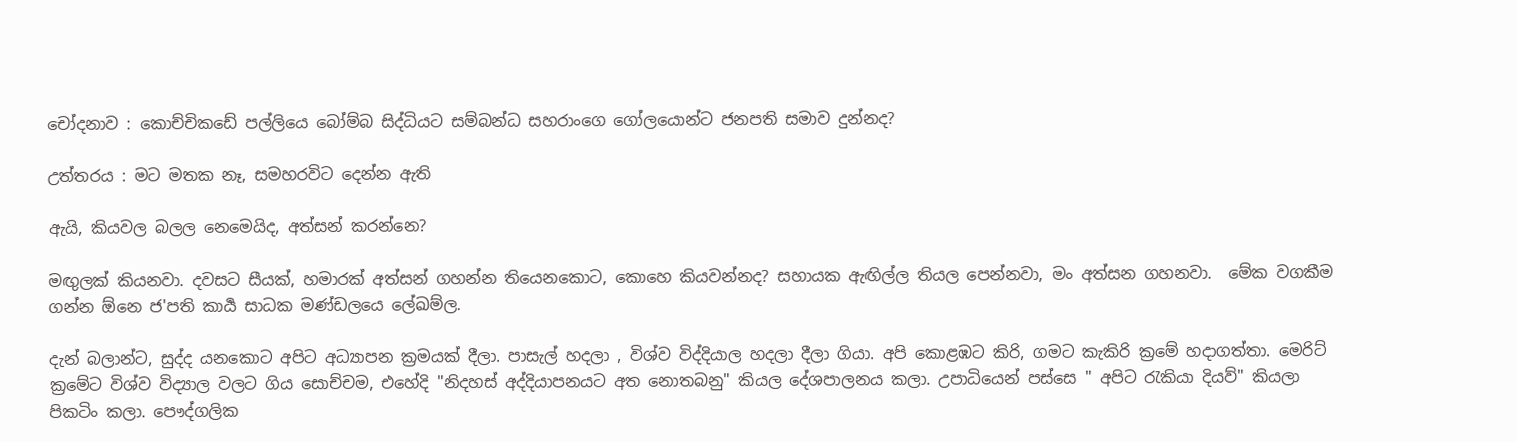චෝදනාව : කොච්චිකඩේ පල්ලියෙ බෝම්බ සිද්ධියට සම්බන්ධ සහරාංගෙ ගෝලයොන්ට ජනපති සමාව දුන්නද?

උත්තරය : මට මතක නෑ, සමහරවිට දෙන්න ඇති

ඇයි, කියවල බලල නෙමෙයිද, අත්සන් කරන්නෙ?

මඟුලක් කියනවා. දවසට සීයක්, හමාරක් අත්සන් ගහන්න තියෙනකොට, කොහෙ කියවන්නද? සහායක ඇඟිල්ල තියල පෙන්නවා, මං අත්සන ගහනවා.  මේක වගකීම ගන්න ඕනෙ ජ'පති කාර්‍ය සාධක මණ්ඩලයෙ ලේඛම්ල.

දැන් බලාන්ට, සුද්ද යනකොට අපිට අධ්‍යාපන ක්‍රමයක් දීලා. පාසැල් හදලා , විශ්ව විද්දියාල හදලා දීලා ගියා. අපි කොළඹට කිරි, ගමට කැකිරි ක්‍රමේ හදාගත්තා. මෙරිට් ක්‍රමේට විශ්ව විද්‍යාල වලට ගිය සොච්චම, එහේදි "නිදහස් අද්දියාපනයට අත නොතබනු" කියල දේශපාලනය කලා. උපාධියෙන් පස්සෙ " අපිට රැකියා දියව්" කියලා පිකටිං කලා. පෞද්ගලික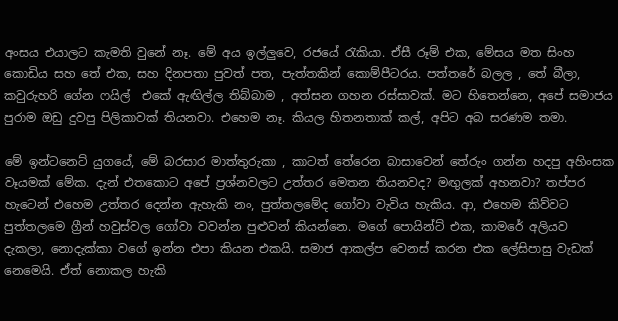අංසය එයාලට කැමති වුනේ නෑ. මේ අය ඉල්ලුවෙ, රජයේ රැකියා. ඒසී රූම් එක, මේසය මත සිංහ කොඩිය සහ තේ එක, සහ දිනපතා පුවත් පත, පැත්තකින් කොම්පීටරය. පත්තරේ බලල , තේ බීලා, කවුරුහරි ගේන ෆයිල්  එකේ ඇඟිල්ල තිබ්බාම , අත්සන ගහන රස්සාවක්. මට හිතෙන්නෙ, අපේ සමාජය පුරාම ඔඩු දුවපු පිලිකාවක් තියනවා. එහෙම නෑ. කියල හිතනතාක් කල්, අපිට අබ සරණම තමා.

මේ ඉන්ටනෙට් යුගයේ, මේ බරසාර මාත්තුරුකා , කාටත් තේරෙන බාසාවෙන් තේරුං ගන්න හදපු අහිංසක වෑයමක් මේක. දැන් එතකොට අපේ ප්‍රශ්නවලට උත්තර මෙතන තියනවද? මඟුලක් අහනවා? තප්පර හැටෙන් එහෙම උත්තර දෙන්න ඇහැකි නං, පුත්තලමේද ගෝවා වැවිය හැකිය. ආ, එහෙම කිව්වට පුත්තලමෙ ග්‍රීන් හවුස්වල ගෝවා වවන්න පුළුවන් කියන්නෙ. මගේ පොයින්ට් එක, කාමරේ අලියව දැකලා, නොදැක්කා වගේ ඉන්න එපා කියන එකයි. සමාජ ආකල්ප වෙනස් කරන එක ලේසිපාසු වැඩක් නෙමෙයි. ඒත් නොකල හැකි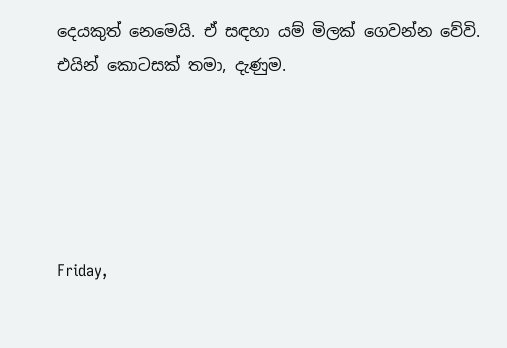දෙයකුත් නෙමෙයි. ඒ සඳහා යම් මිලක් ගෙවන්න වේවි. එයින් කොටසක් තමා, දැණුම.





Friday,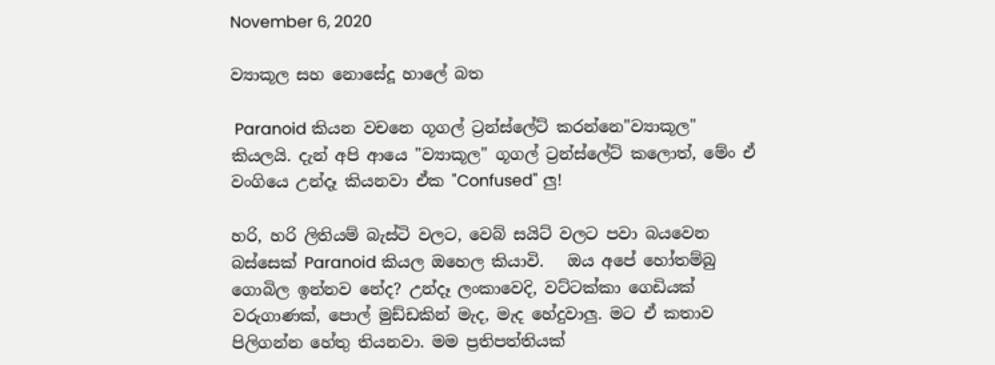November 6, 2020

ව්‍යාකූල සහ නොසේදූ හාලේ බත

 Paranoid කියන වචනෙ ගූගල් ට්‍රන්ස්ලේට් කරන්නෙ"ව්‍යාකූල" කියලයි. දැන් අපි ආයෙ "ව්‍යාකූල" ගූගල් ට්‍රන්ස්ලේට් කලොත්, මේං ඒ වංගියෙ උන්දෑ කියනවා ඒක "Confused" ලු!

හරි, හරි ලිතියම් බැස්ටි වලට, වෙබ් සයිට් වලට පවා බයවෙන බස්සෙක් Paranoid කියල ඔහෙල කියාවි.   ඔය අපේ හෝතම්බු ගොබිල ඉන්නව නේද? උන්දෑ ලංකාවෙදි, වට්ටක්කා ගෙඩියක් වරුගාණක්, පොල් මුඩ්ඩකින් මැද, මැද හේදුවාලු. මට ඒ කතාව පිලිගන්න හේතු තියනවා. මම ප්‍රතිපත්තියක්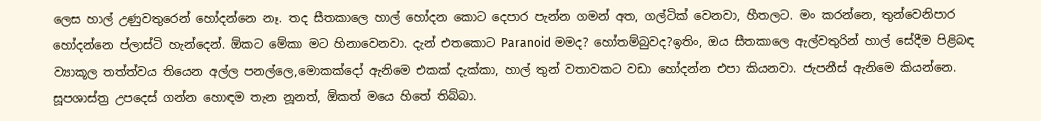ලෙස හාල් උණුවතුරෙන් හෝදන්නෙ නෑ. තද සීතකාලෙ හාල් හෝදන කොට දෙපාර පැන්න ගමන් අත, ගල්ටික් වෙනවා, හීතලට. මං කරන්නෙ, තුන්වෙනිපාර හෝදන්නෙ ප්ලාස්ටි හැන්දෙන්. ඕකට මේකා මට හිනාවෙනවා. දැන් එතකොට Paranoid මමද? හෝතම්බුවද?ඉතිං, ඔය සීතකාලෙ ඇල්වතුරින් හාල් සේදීම පිළිබඳ ව්‍යාකූල තත්ත්වය තියෙන අල්ල පනල්ලෙ,මොකක්දෝ ඇනිමෙ එකක් දැක්කා, හාල් තුන් වතාවකට වඩා හෝදන්න එපා කියනවා. ජැපනීස් ඇනිමෙ කියන්නෙ. සූපශාස්ත්‍ර උපදෙස් ගන්න හොඳම තැන නූනත්, ඕකත් මයෙ හිතේ තිබ්බා.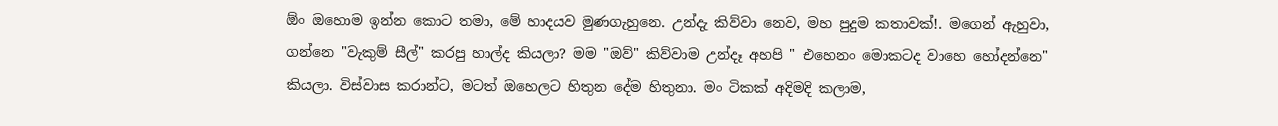ඕං ඔහොම ඉන්න කොට තමා, මේ හාදයව මුණගැහුනෙ. උන්දැ කිව්වා නෙව, මහ පුදුම කතාවක්!. මගෙන් ඇහුවා, ගන්නෙ "වැකුම් සීල්" කරපු හාල්ද කියලා? මම "ඔව්" කිව්වාම උන්දෑ අහපි " එහෙනං මොකටද වාහෙ හෝදන්නෙ" කියලා. විස්වාස කරාන්ට, මටත් ඔහෙලට හිතුන දේම හිතුනා. මං ටිකක් අදිමදි කලාම,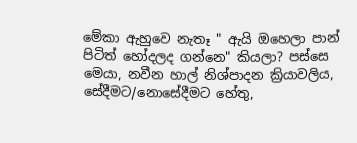මේකා ඇහුවෙ නැතෑ " ඇයි ඔහෙලා පාන් පිටිත් හෝදලද ගන්නෙ" කියලා? පස්සෙ මෙයා, නවීන හාල් නිශ්පාදන ක්‍රියාවලිය, සේදීමට/නොසේදීමට හේතු,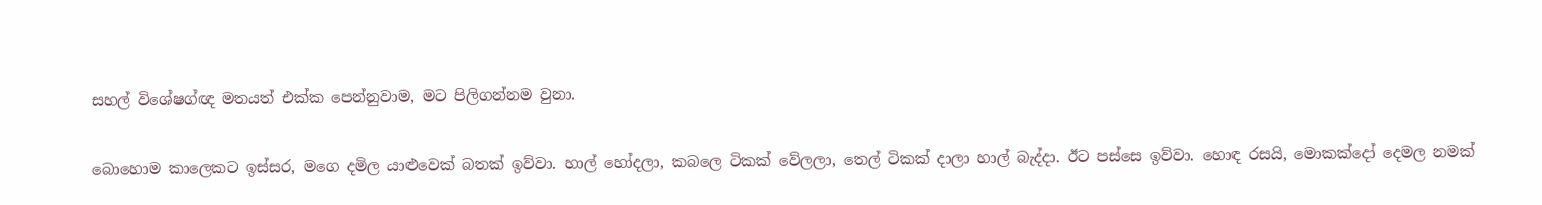සහල් විශේෂග්ඥ මතයත් එක්ක පෙන්නුවාම, මට පිලිගන්නම වුනා.

බොහොම කාලෙකට ඉස්සර, මගෙ දමිල යාළුවෙක් බතක් ඉව්වා. හාල් හෝදලා, කබලෙ ටිකක් වේලලා, තෙල් ටිකක් දාලා හාල් බැද්දා. ඊට පස්සෙ ඉව්වා. හොඳ රසයි, මොකක්දෝ දෙමල නමක්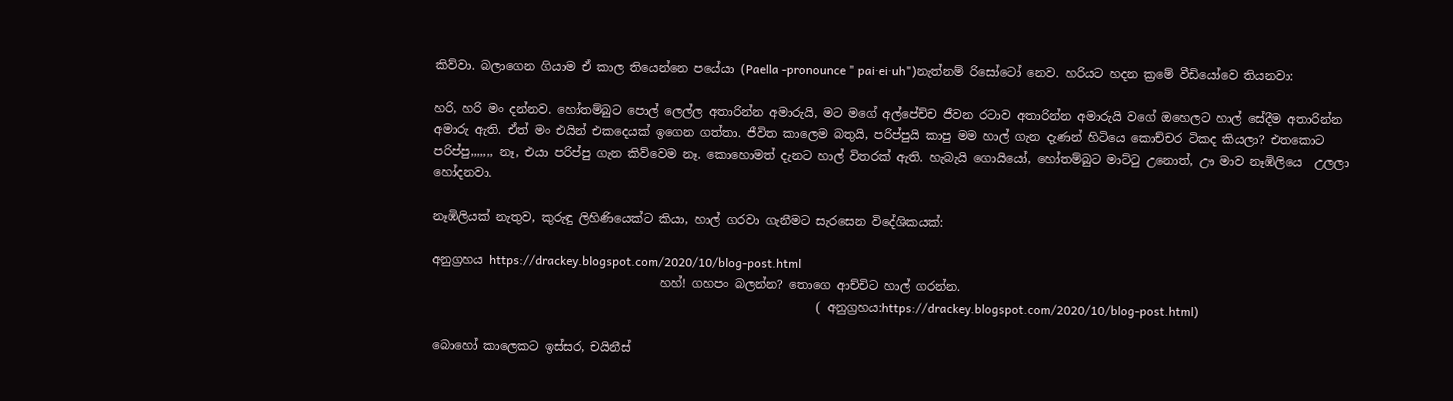කිව්වා. බලාගෙන ගියාම ඒ කාල තියෙන්නෙ පයේයා (Paella -pronounce " pai·ei·uh")නැත්නම් රිසෝටෝ නෙව. හරියට හදන ක්‍රමේ වීඩියෝවෙ තියනවා:

හරි, හරි මං දන්නව. හෝතම්බුට පොල් ලෙල්ල අතාරින්න අමාරුයි, මට මගේ අල්පේච්ච ජීවන රටාව අතාරින්න අමාරුයි වගේ ඔහෙලට හාල් සේදීම අතාරින්න අමාරු ඇති. ඒත් මං එයින් එකදෙයක් ඉගෙන ගත්තා. ජීවිත කාලෙම බතුයි, පරිප්පුයි කාපු මම හාල් ගැන දැණන් හිටියෙ කොච්චර ටිකද කියලා? එතකොට පරිප්පු,,,,,,, නෑ, එයා පරිප්පු ගැන කිව්වෙම නෑ. කොහොමත් දැනට හාල් විතරක් ඇති. හැබැයි ගොයියෝ, හෝතම්බුට මාට්ටු උනොත්, ඌ මාව නෑඹිලියෙ  උලලා හෝදනවා.

නෑඹිලියක් නැතුව, කුරුඳු ලිහිණියෙක්ට කියා, හාල් ගරවා ගැනීමට සැරසෙන විදේශිකයක්:

අනුග්‍රහය https://drackey.blogspot.com/2020/10/blog-post.html
                                      හහ්! ගහපං බලන්න? තොගෙ ආච්චිට හාල් ගරන්න.
                                                                ( අනුග්‍රහය:https://drackey.blogspot.com/2020/10/blog-post.html)

බොහෝ කාලෙකට ඉස්සර, චයිනීස්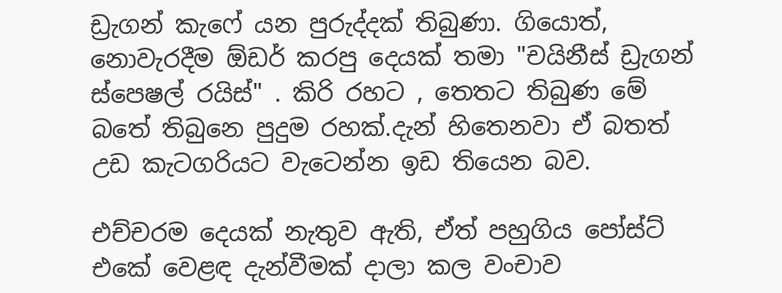ඩ්‍රැගන් කැෆේ යන පුරුද්දක් තිබුණා. ගියොත්, නොවැරදීම ඕඩර් කරපු දෙයක් තමා "චයිනීස් ඩ්‍රැගන් ස්පෙෂල් රයිස්" . කිරි රහට , තෙතට තිබුණ මේ බතේ තිබුනෙ පුදුම රහක්.දැන් හිතෙනවා ඒ බතත් උඩ කැටගරියට වැටෙන්න ඉඩ තියෙන බව.

එච්චරම දෙයක් නැතුව ඇති, ඒත් පහුගිය පෝස්ට් එකේ වෙළඳ දැන්වීමක් දාලා කල වංචාව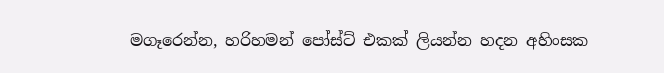මගෑරෙන්න, හරිහමන් පෝස්ට් එකක් ලියන්න හදන අහිංසක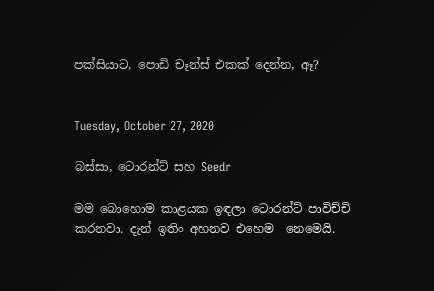පක්සියාට, පොඩි චෑන්ස් එකක් දෙන්න, ඈ?


Tuesday, October 27, 2020

බස්සා, ටොරන්ට් සහ Seedr

මම බොහොම කාළයක ඉඳලා ටොරන්ට් පාවිච්චි කරනවා. දැන් ඉතිං අහනව එහෙම  නෙමෙයි.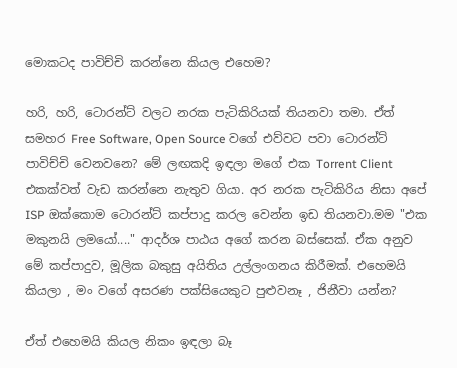මොකටද පාවිච්චි කරන්නෙ කියල එහෙම?

හරි, හරි, ටොරන්ට් වලට නරක පැටිකිරියක් තියනවා තමා. ඒත් සමහර Free Software, Open Source වගේ එව්වට පවා ටොරන්ට් පාවිච්චි වෙනවනෙ? මේ ලඟකදි ඉඳලා මගේ එක Torrent Client එකක්වත් වැඩ කරන්නෙ නැතුව ගියා. අර නරක පැටිකිරිය නිසා අපේ ISP ඔක්කොම ටොරන්ට් කප්පාදු කරල වෙන්න ඉඩ තියනවා.මම "එක මකුනයි ලමයෝ...." ආදර්ශ පාඨය අගේ කරන බස්සෙක්. ඒක අනුව මේ කප්පාදුව, මූලික බකුසු අයිතිය උල්ලංගනය කිරීමක්. එහෙමයි කියලා , මං වගේ අසරණ පක්සියෙකුට පුළුවනෑ , ජිනීවා යන්න?

ඒත් එහෙමයි කියල නිකං ඉඳලා බෑ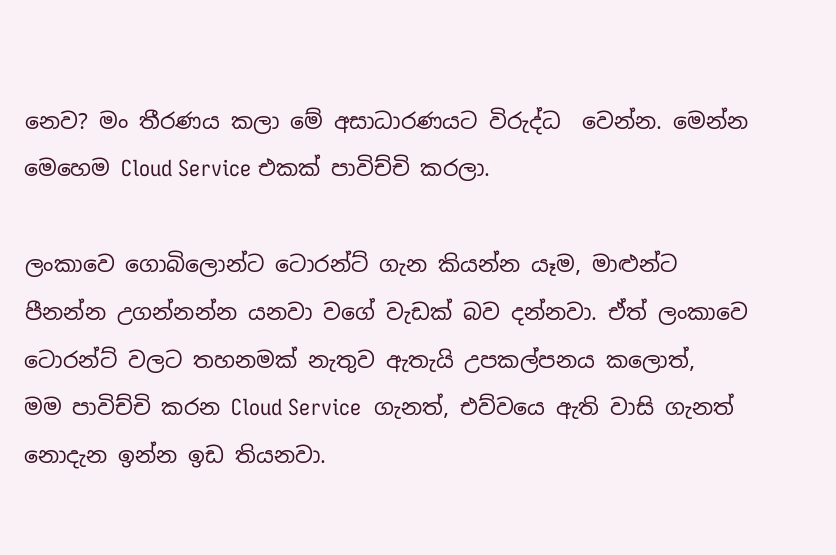නෙව? මං තීරණය කලා මේ අසාධාරණයට විරුද්ධ  වෙන්න. මෙන්න මෙහෙම Cloud Service එකක් පාවිච්චි කරලා.

ලංකාවෙ ගොබිලොන්ට ටොරන්ට් ගැන කියන්න යෑම, මාළුන්ට පීනන්න උගන්නන්න යනවා වගේ වැඩක් බව දන්නවා. ඒත් ලංකාවෙ  ටොරන්ට් වලට තහනමක් නැතුව ඇතැයි උපකල්පනය කලොත්,  මම පාවිච්චි කරන Cloud Service  ගැනත්, එව්වයෙ ඇති වාසි ගැනත් නොදැන ඉන්න ඉඩ තියනවා.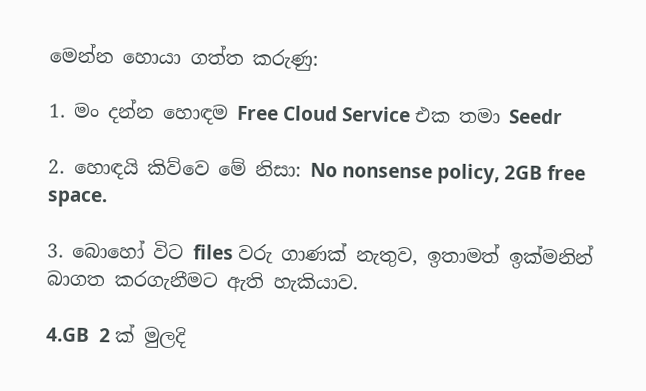මෙන්න හොයා ගත්ත කරුණු:

1. මං දන්න හොඳම Free Cloud Service එක තමා Seedr

2. හොඳයි කිව්වෙ මේ නිසා: No nonsense policy, 2GB free space.

3. බොහෝ විට files වරු ගාණක් නැතුව, ඉතාමත් ඉක්මනින් බාගත කරගැනීමට ඇති හැකියාව.

4.GB  2 ක් මුලදි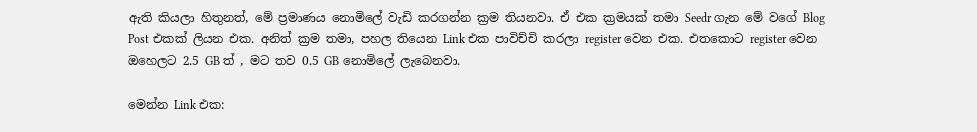ඇති කියලා හිතුනත්, මේ ප්‍රමාණය නොමිලේ වැඩි කරගන්න ක්‍රම තියනවා. ඒ එක ක්‍රමයක් තමා Seedr ගැන මේ වගේ Blog Post එකක් ලියන එක. අනිත් ක්‍රම තමා, පහල තියෙන Link එක පාවිච්චි කරලා register වෙන එක. එතකොට register වෙන ඔහෙලට 2.5 GB ත් , මට තව 0.5 GB නොමිලේ ලැබෙනවා.

මෙන්න Link එක: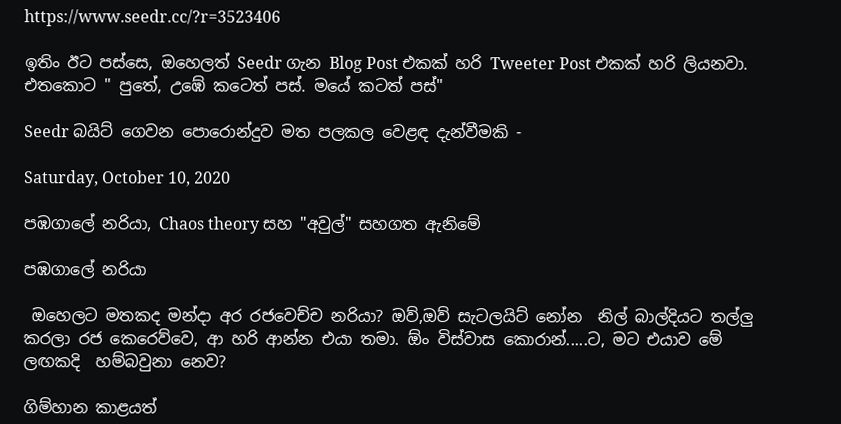https://www.seedr.cc/?r=3523406

ඉතිං ඊට පස්සෙ, ඔහෙලත් Seedr ගැන Blog Post එකක් හරි Tweeter Post එකක් හරි ලියනවා. එතකොට " පුතේ, උඹේ කටෙත් පස්. මයේ කටත් පස්"

Seedr බයිට් ගෙවන පොරොන්දුව මත පලකල වෙළඳ දැන්වීමකි -

Saturday, October 10, 2020

පඹගාලේ නරියා, Chaos theory සහ "අවුල්" සහගත ඇනිමේ

පඹගාලේ නරියා

 ඔහෙලට මතකද මන්දා අර රජවෙච්ච නරියා? ඔව්,ඔව් සැටලයිට් නෝන  නිල් බාල්දියට තල්ලු කරලා රජ කෙරෙව්වෙ, ආ හරි ආන්න එයා තමා. ඕං විස්වාස කොරාන්.....ට, මට එයාව මේ ලඟකදි  හම්බවුනා නෙව?

ගිම්හාන කාළයත්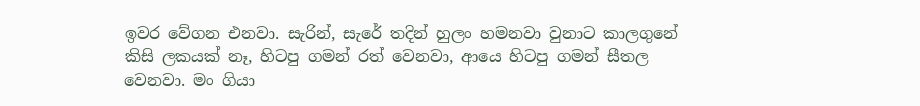ඉවර වේගන එනවා. සැරින්, සැරේ තදින් හුලං හමනවා වුනාට කාලගුනේ කිසි ලකයක් නෑ, හිටපු ගමන් රත් වෙනවා, ආයෙ හිටපු ගමන් සීතල වෙනවා. මං ගියා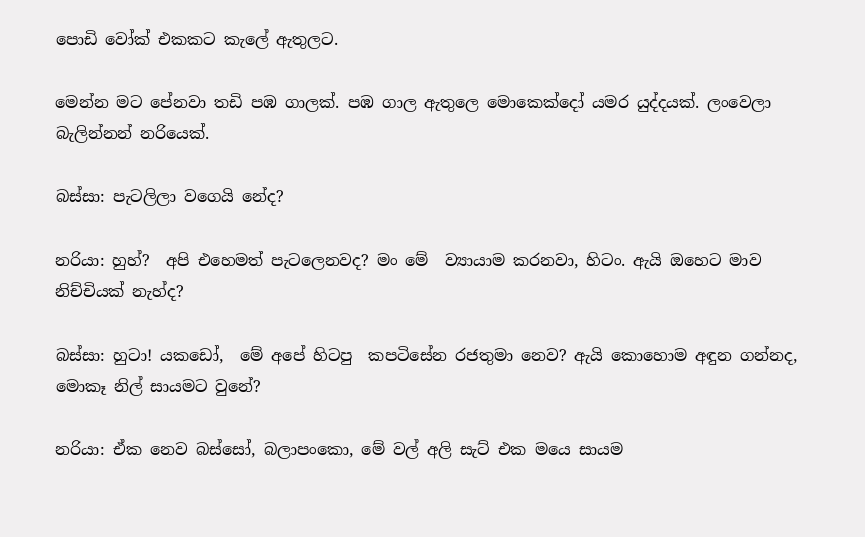පොඩි වෝක් එකකට කැලේ ඇතුලට.

මෙන්න මට පේනවා තඩි පඹ ගාලක්. පඹ ගාල ඇතුලෙ මොකෙක්දෝ යමර යුද්දයක්. ලංවෙලා බැලින්නන් නරියෙක්.

බස්සා: පැටලිලා වගෙයි නේද?

නරියා: හුහ්?  අපි එහෙමත් පැටලෙනවද? මං මේ  ව්‍යායාම කරනවා, හිටං. ඇයි ඔහෙට මාව නිච්චියක් නැහ්ද?

බස්සා: හුටා! යකඩෝ,  මේ අපේ හිටපු  කපටිසේන රජතුමා නෙව? ඇයි කොහොම අඳුන ගන්නද, මොකෑ නිල් සායමට වුනේ?

නරියා: ඒක නෙව බස්සෝ, බලාපංකො, මේ වල් අලි සැට් එක මයෙ සායම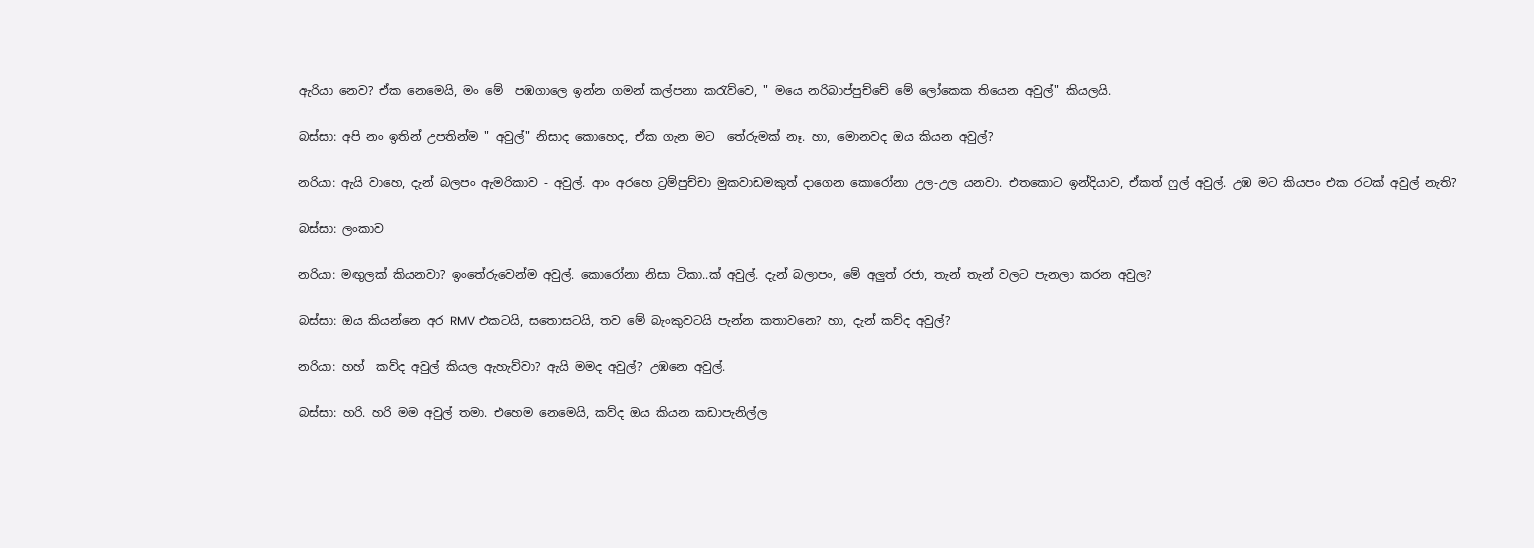ඇරියා නෙව? ඒක නෙමෙයි, මං මේ  පඹගාලෙ ඉන්න ගමන් කල්පනා කරැව්වෙ, " මයෙ නරිබාප්පුච්චේ මේ ලෝකෙක තියෙන අවුල්" කියලයි.

බස්සා: අපි නං ඉතින් උපතින්ම " අවුල්" නිසාද කොහෙද, ඒක ගැන මට  තේරුමක් නෑ. හා, මොනවද ඔය කියන අවුල්?

නරියා: ඇයි වාහෙ, දැන් බලපං ඇමරිකාව - අවුල්. ආං අරහෙ ට්‍රම්පුච්චා මුකවාඩමකුත් දාගෙන කොරෝනා උල-උල යනවා. එතකොට ඉන්දියාව, ඒකත් ෆුල් අවුල්. උඹ මට කියපං එක රටක් අවුල් නැති?

බස්සා: ලංකාව

නරියා: මඟුලක් කියනවා? ඉංතේරුවෙන්ම අවුල්. කොරෝනා නිසා ටිකා..ක් අවුල්. දැන් බලාපං, මේ අලුත් රජා, තැන් තැන් වලට පැනලා කරන අවුල?

බස්සා: ඔය කියන්නෙ අර RMV එකටයි, සතොසටයි, තව මේ බැංකුවටයි පැන්න කතාවනෙ? හා, දැන් කව්ද අවුල්?

නරියා: හහ්  කව්ද අවුල් කියල ඇහැව්වා? ඇයි මමද අවුල්? උඹනෙ අවුල්.

බස්සා: හරි. හරි මම අවුල් තමා. එහෙම නෙමෙයි, කව්ද ඔය කියන කඩාපැනිල්ල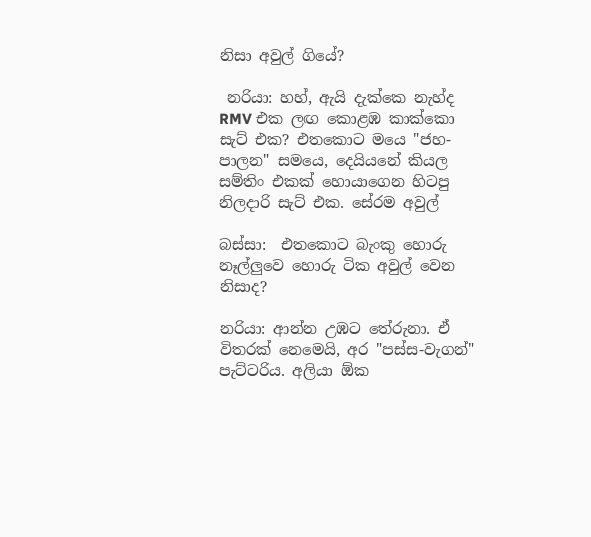නිසා අවුල් ගියේ?

 නරියා: හහ්, ඇයි දැක්කෙ නැහ්ද RMV එක ලඟ කොළඹ කාක්කො සැට් එක? එතකොට මයෙ "ජහ-පාලන" සමයෙ, දෙයියනේ කියල සම්තිං එකක් හොයාගෙන හිටපු නිලදාරි සැට් එක. සේරම අවුල්

බස්සා:  එතකොට බැංකු හොරු නෑල්ලුවෙ හොරු ටික අවුල් වෙන නිසාද?

නරියා: ආන්න උඹට තේරුනා. ඒ විතරක් නෙමෙයි, අර "පස්ස-වැගන්" පැට්ටරිය. අලියා ඕක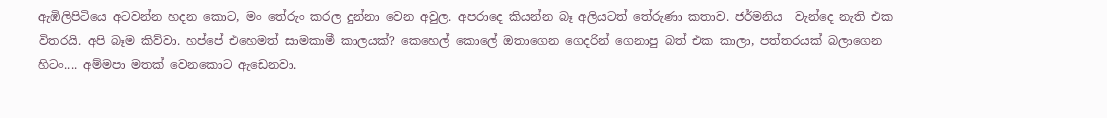ඇඹිලිපිටියෙ අටවන්න හදන කොට, මං තේරුං කරල දුන්නා වෙන අවුල. අපරාදෙ කියන්න බෑ අලියටත් තේරුණා කතාව. ජර්මනිය  වැන්දෙ නැති එක විතරයි. අපි බෑම කිව්වා. හප්පේ එහෙමත් සාමකාමී කාලයක්? කෙහෙල් කොලේ ඔතාගෙන ගෙදරින් ගෙනාපු බත් එක කාලා, පත්තරයක් බලාගෙන හිටං.... අම්මපා මතක් වෙනකොට ඇඩෙනවා.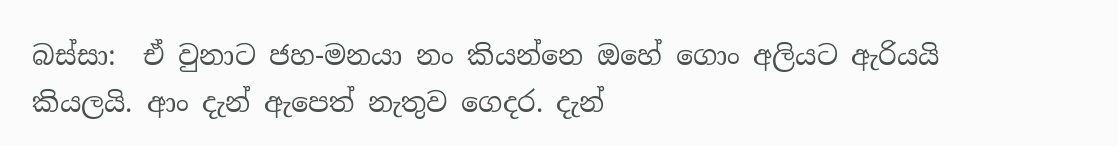බස්සා:  ඒ වුනාට ජහ-මනයා නං කියන්නෙ ඔහේ ගොං අලියට ඇරියයි කියලයි. ආං දැන් ඇපෙත් නැතුව ගෙදර. දැන්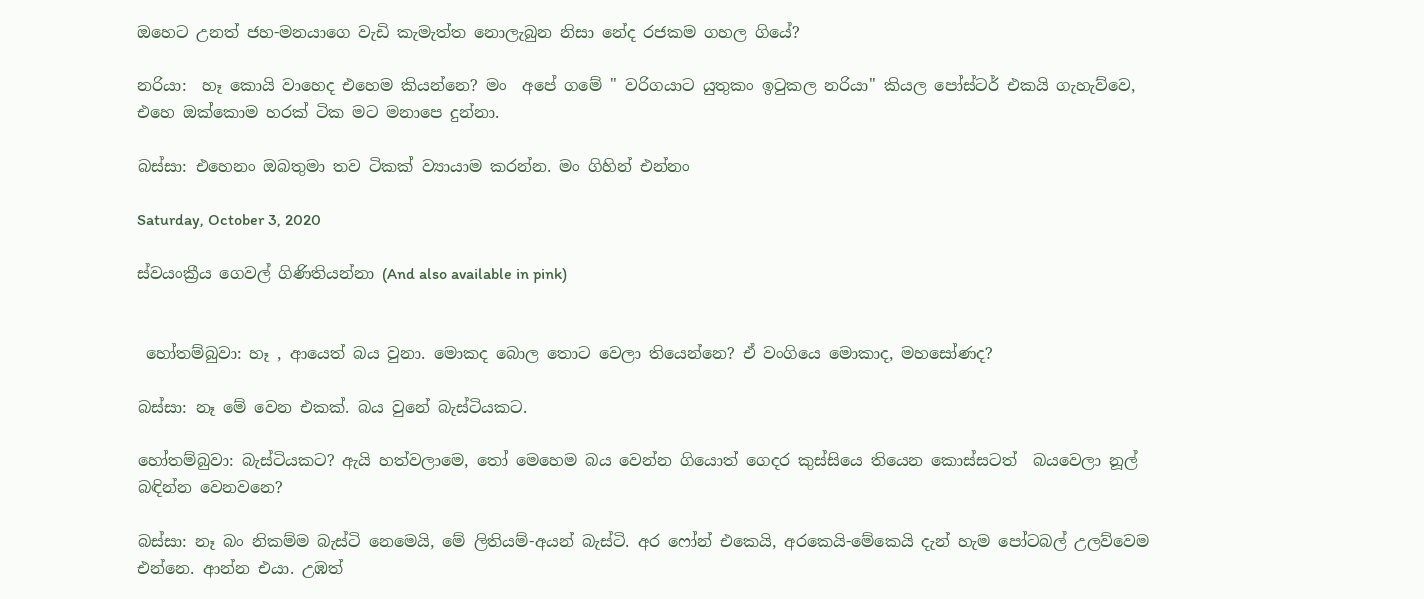ඔහෙට උනත් ජහ-මනයාගෙ වැඩි කැමැත්ත නොලැබුන නිසා නේද රජකම ගහල ගියේ?

නරියා:  හෑ කොයි වාහෙද එහෙම කියන්නෙ? මං  අපේ ගමේ " වරිගයාට යුතුකං ඉටුකල නරියා" කියල පෝස්ටර් එකයි ගැහැව්වෙ, එහෙ ඔක්කොම හරක් ටික මට මනාපෙ දුන්නා.

බස්සා: එහෙනං ඔබතුමා තව ටිකක් ව්‍යායාම කරන්න. මං ගිහින් එන්නං

Saturday, October 3, 2020

ස්වයංක්‍රීය ගෙවල් ගිණිතියන්නා (And also available in pink)


 හෝතම්බුවා: හෑ , ආයෙත් බය වුනා. මොකද බොල තොට වෙලා තියෙන්නෙ? ඒ වංගියෙ මොකාද, මහසෝණද?

බස්සා: නෑ මේ වෙන එකක්. බය වුනේ බැස්ටියකට.

හෝතම්බුවා: බැස්ටියකට? ඇයි හත්වලාමෙ, තෝ මෙහෙම බය වෙන්න ගියොත් ගෙදර කුස්සියෙ තියෙන කොස්සටත්  බයවෙලා නූල්  බඳින්න වෙනවනෙ?

බස්සා: නෑ බං නිකම්ම බැස්ටි නෙමෙයි, මේ ලිතියම්-අයන් බැස්ටි. අර ෆෝන් එකෙයි, අරකෙයි-මේකෙයි දැන් හැම පෝටබල් උලව්වෙම එන්නෙ. ආන්න එයා. උඹත්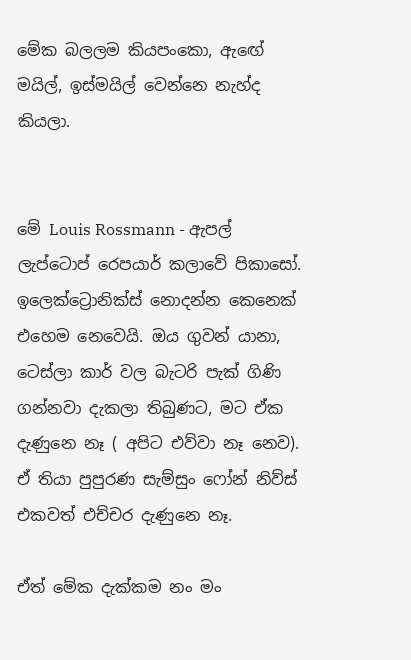මේක බලලම කියපංකො, ඇඟේ මයිල්, ඉස්මයිල් වෙන්නෙ නැහ්ද කියලා.


මේ Louis Rossmann - ඇපල් ලැප්ටොප් රෙපයාර් කලාවේ පිකාසෝ. ඉලෙක්ට්‍රොනික්ස් නොදන්න කෙනෙක් එහෙම නෙවෙයි. ඔය ගුවන්‍ යානා, ටෙස්ලා කාර් වල බැටරි පැක් ගිණි ගන්නවා දැකලා තිබුණට, මට ඒක දැණුනෙ නෑ ( අපිට එව්වා නෑ නෙව). ඒ තියා පුපුරණ සැම්සුං ෆෝන් නිව්ස් එකවත් එච්චර දැණුනෙ නෑ.

ඒත් මේක දැක්කම නං මං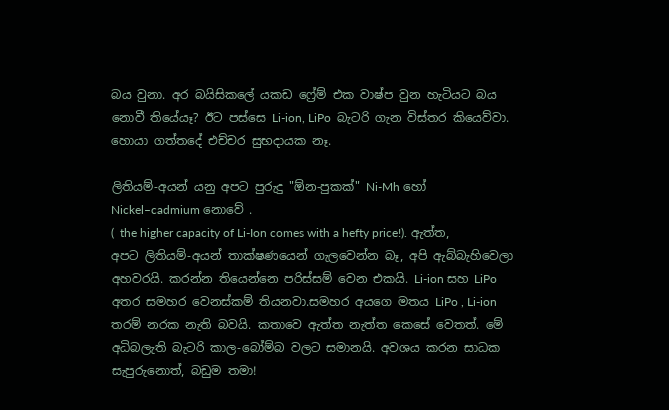බය වුනා. අර බයිසිකලේ යකඩ ෆ්‍රේම් එක වාෂ්ප වුන හැටියට බය නොවී තියේයෑ? ඊට පස්සෙ Li-ion, LiPo  බැටරි ගැන විස්තර කියෙව්වා. හොයා ගත්තදේ එච්චර සුභදායක නෑ.

ලිතියම්-අයන් යනු අපට පුරුදු "ඕන-පුකක්" Ni-Mh හෝ Nickel–cadmium නොවේ .
(  the higher capacity of Li-Ion comes with a hefty price!). ඇත්ත, අපට ලිතියම්-අයන් තාක්ෂණයෙන් ගැලවෙන්න බෑ, අපි ඇබ්බැහිවෙලා අහවරයි. කරන්න තියෙන්නෙ පරිස්සම් වෙන එකයි. Li-ion සහ LiPo අතර සමහර වෙනස්කම් තියනවා.සමහර අයගෙ මතය LiPo , Li-ion තරම් නරක නැති බවයි. කතාවෙ ඇත්ත නැත්ත කෙසේ වෙතත්. මේ අධිබලැති බැටරි කාල-බෝම්බ වලට සමානයි. අවශය කරන සාධක සැපුරුනොත්, බඩුම තමා!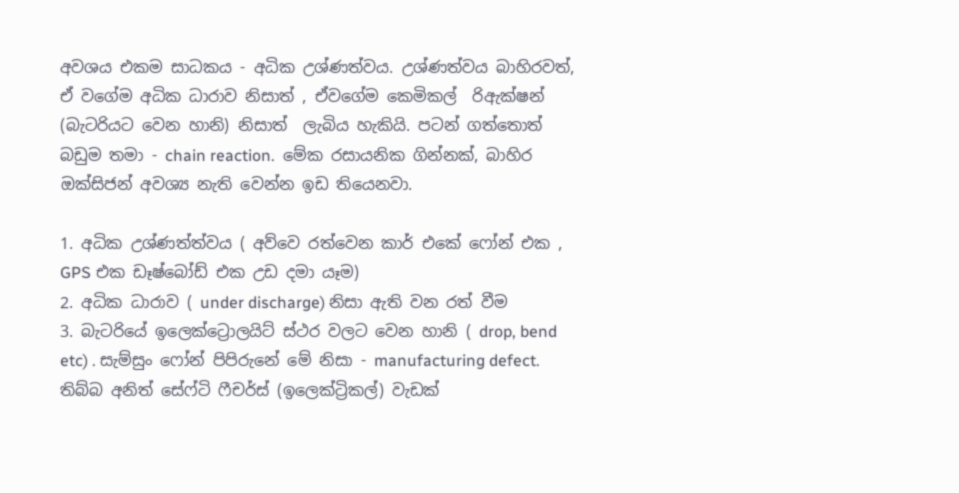අවශය එකම සාධකය - අධික උශ්ණත්වය. උශ්ණත්වය බාහිරවත්, ඒ වගේම අධික ධාරාව නිසාත් , ඒවගේම කෙමිකල්  රිඇක්ෂන්  (බැටරියට වෙන හානි) නිසාත්  ලැබිය හැකියි. පටන් ගත්තොත් බඩුම තමා - chain reaction.  මේක රසායනික ගින්නක්, බාහිර ඔක්සිජන් අවශ්‍ය නැති වෙන්න ඉඩ තියෙනවා.

1. අධික උශ්ණත්ත්වය ( අව්වෙ රත්වෙන කාර් එකේ ෆෝන් එක , GPS එක ඩෑෂ්බෝඩ් එක උඩ දමා යෑම)
2. අධික ධාරාව ( under discharge) නිසා ඇති වන රත් වීම
3. බැටරියේ ඉලෙක්ට්‍රොලයිට් ස්ථර වලට වෙන හානි ( drop, bend etc) . සැම්සුං ෆෝන් පිපිරුනේ මේ නිසා - manufacturing defect. තිබ්බ අනිත් සේෆ්ටි ෆීචර්ස් (ඉලෙක්ට්‍රිකල්) වැඩක්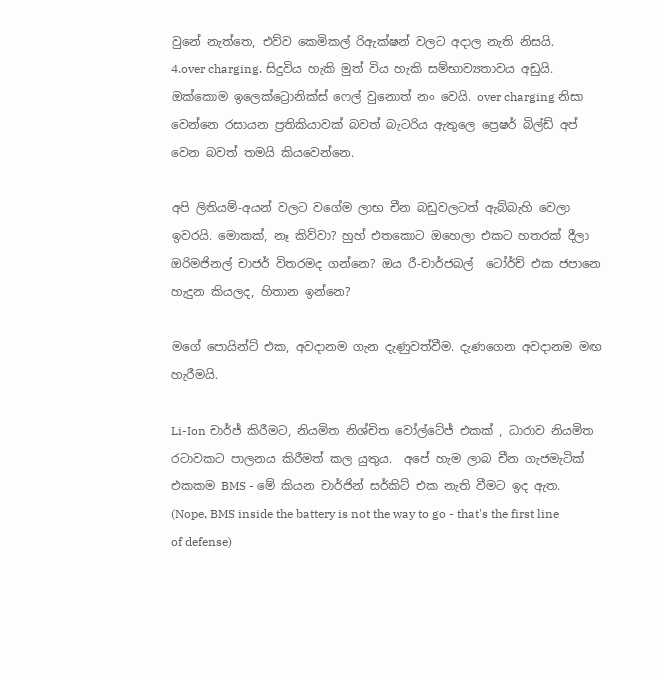වුනේ නැත්තෙ, එව්ව කෙමිකල් රිඇක්ෂන් වලට අදාල නැති නිසයි.
4.over charging. සිදුවිය හැකි මුත් විය හැකි සම්භාව්‍යතාවය අඩුයි. ඔක්කොම ඉලෙක්ට්‍රොනික්ස් ෆෙල් වුනොත් නං වෙයි. over charging නිසා වෙන්නෙ රසායන ප්‍රතිකියාවක් බවත් බැටරිය ඇතුලෙ ප්‍රෙෂර් බිල්ඩ් අප් වෙන බවත් තමයි කියවෙන්නෙ.

අපි ලිතියම්-අයන් වලට වගේම ලාභ චීන බඩුවලටත් ඇබ්බැහි වෙලා ඉවරයි. මොකක්, නෑ කිව්වා? හුහ් එතකොට ඔහෙලා එකට හතරක් දීලා ඔරිමජිනල් චාජර් විතරමද ගන්නෙ? ඔය රී-චාර්ජබල්  ටෝර්ච් එක ජපානෙ හැදුන කියලද, හිතාන ඉන්නෙ?

මගේ පොයින්ට් එක, අවදානම ගැන දැණුවත්වීම. දැණගෙන අවදානම මඟ හැරීමයි.

Li-Ion චාර්ජ් කිරීමට, නියමිත නිශ්චිත වෝල්ටේජ් එකක් , ධාරාව නියමිත රටාවකට පාලනය කිරීමත් කල යුතුය.  අපේ හැම ලාබ චීන ගැජමැටික් එකකම BMS - මේ කියන චාර්ජින් සර්කිට් එක නැති වීමට ඉද ඇත.
(Nope, BMS inside the battery is not the way to go - that's the first line of defense)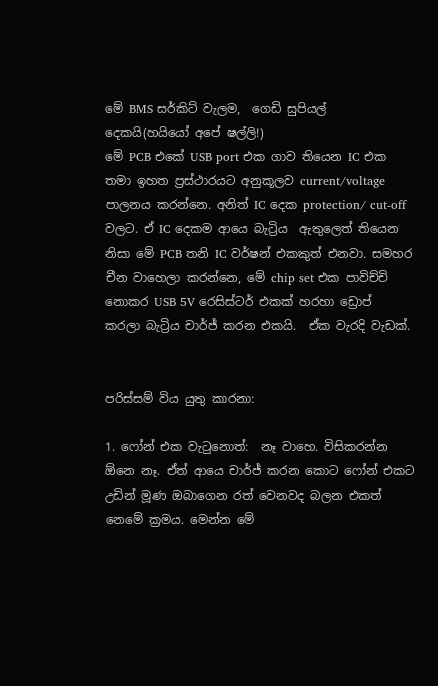මේ BMS සර්කිට් වැලම,  ගෙඩි සුපියල් දෙකයි(හයියෝ අපේ ෂල්ලි!)
මේ PCB එකේ USB port එක ගාව තියෙන IC එක තමා ඉහත ප්‍රස්ථාරයට අනුකූලව current/voltage පාලනය කරන්නෙ. අනිත් IC දෙක protection/ cut-off වලට. ඒ IC දෙකම ආයෙ බැට්‍රිය  ඇතුලෙත් තියෙන නිසා මේ PCB තනි IC වර්ෂන් එකකුත් එනවා. සමහර චීන වාහෙලා කරන්නෙ, මේ chip set එක පාවිච්චි නොකර USB 5V රෙසිස්ටර් එකක් හරහා ඩ්‍රොප් කරලා බැට්‍රිය චාර්ජ් කරන එකයි.  ඒක වැරදි වැඩක්.


පරිස්සම් විය යුතු කාරනා:

1. ෆෝන් එක වැටුනොත්:  නෑ වාහෙ. විසිකරන්න ඕනෙ නෑ. ඒත් ආයෙ චාර්ජ් කරන කොට ෆෝන් එකට උඩින් මූණ ඔබාගෙන රත් වෙනවද බලන එකත් නෙමේ ක්‍රමය. මෙන්න මේ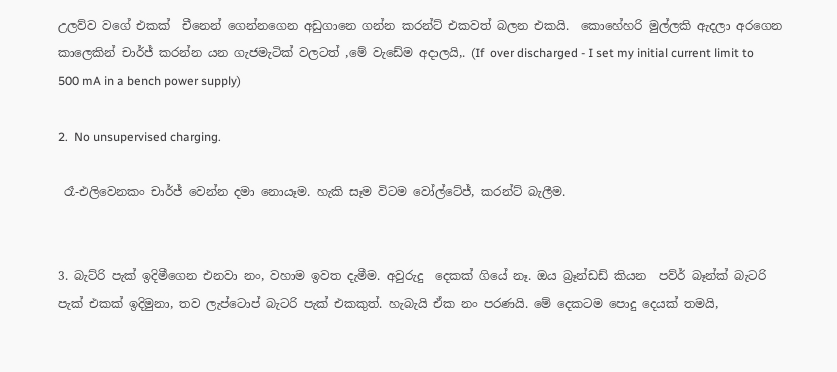උලව්ව වගේ එකක්  චීනෙන් ගෙන්නගෙන අඩුගානෙ ගන්න කරන්ට් එකවත් බලන එකයි.  කොහේහරි මුල්ලකි ඇදලා අරගෙන කාලෙකින් චාර්ජ් කරන්න යන ගැජමැටික් වලටත් ,මේ වැඩේම අදාලයි,. (If  over discharged - I set my initial current limit to 500 mA in a bench power supply)

2.  No unsupervised charging.

 රෑ-එලිවෙනකං චාර්ජ් වෙන්න දමා නොයෑම. හැකි සෑම විටම වෝල්ටේජ්, කරන්ට් බැලීම.


3. බැට්රි පැක් ඉදිමීගෙන එනවා නං, වහාම ඉවත දැමීම. අවුරුදු  දෙකක් ගියේ නෑ. ඔය බ්‍රෑන්ඩඩ් කියන  පව්ර් බෑන්ක් බැටරි පැක් එකක් ඉදිමුනා, තව ලැප්ටොප් බැටරි පැක් එකකුත්. හැබැයි ඒක නං පරණයි. මේ දෙකටම පොදු දෙයක් තමයි,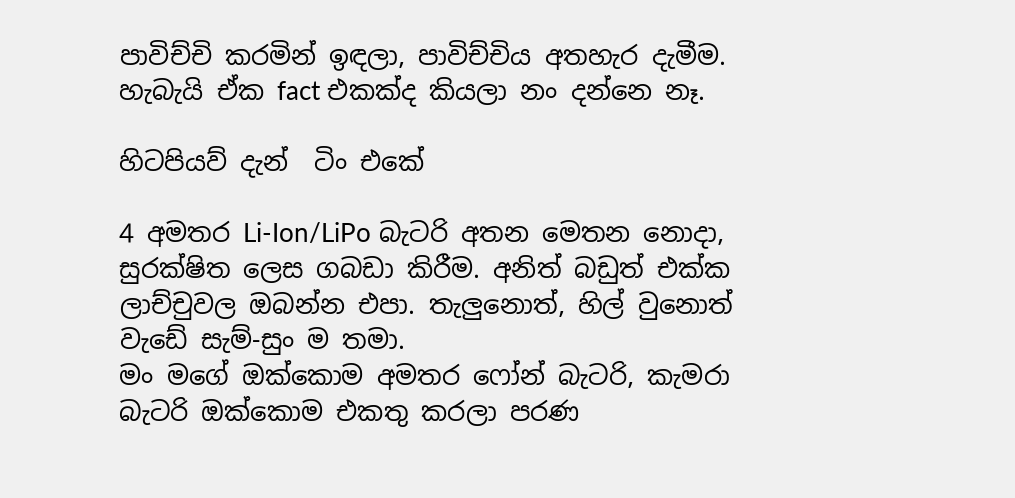පාවිච්චි කරමින් ඉඳලා, පාවිච්චිය අතහැර දැමීම. හැබැයි ඒක fact එකක්ද කියලා නං දන්නෙ නෑ.

හිටපියව් දැන්  ටිං එකේ

4 අමතර Li-Ion/LiPo බැටරි අතන මෙතන නොදා, සුරක්ෂිත ලෙස ගබඩා කිරීම. අනිත් බඩුත් එක්ක ලාච්චුවල ඔබන්න එපා. තැලුනොත්, හිල් වුනොත් වැඩේ සැම්-සුං ම තමා.
මං මගේ ඔක්කොම අමතර ෆෝන් බැටරි, කැමරා බැටරි ඔක්කොම එකතු කරලා පරණ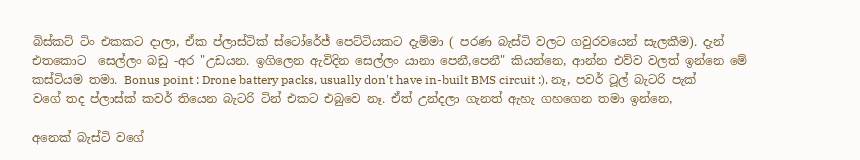බිස්කට් ටිං එකකට දාලා, ඒක ප්ලාස්ටික් ස්ටෝරේජ් පෙට්ටියකට දැම්මා ( පරණ බැස්ටි වලට ගවුරවයෙන් සැලකීම). දැන් එතකොට  සෙල්ලං බඩු -අර "උඩයන. ඉගිලෙන ඇවිදින සෙල්ලං යානා පෙනී,පෙනී" කියන්නෙ, ආන්න එව්ව වලත් ඉන්නෙ මේ කස්ටියම තමා. Bonus point : Drone battery packs, usually don't have in-built BMS circuit :). නෑ, පවර් ටූල් බැටරි පැක් වගේ තද ප්ලාස්ක් කවර් තියෙන බැටරි ටින් එකට එබුවෙ නෑ. ඒත් උන්දලා ගැනත් ඇහැ ගහගෙන තමා ඉන්නෙ,

අනෙක් බැස්ටි වගේ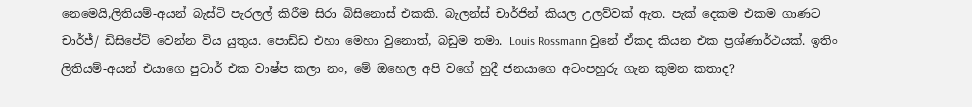නෙමෙයි,ලිතියම්-අයන් බැස්ටි පැරලල් කිරීම සිරා බිසිනොස් එකකි. බැලන්ස් චාර්ජින් කියල උලව්වක් ඇත. පැක් දෙකම එකම ගාණට චාර්ජ්/ ඩිසිපේට් වෙන්න විය යුතුය. පොඩ්ඩ එහා මෙහා වුනොත්, බඩුම තමා. Louis Rossmann වුනේ ඒකද කියන එක ප්‍රශ්ණාර්ථයක්. ඉතිං ලිතියම්-අයන් එයාගෙ පුටාර් එක වාෂ්ප කලා නං, මේ ඔහෙල අපි වගේ හුදී ජනයාගෙ අටංපහුරු ගැන කුමන කතාද?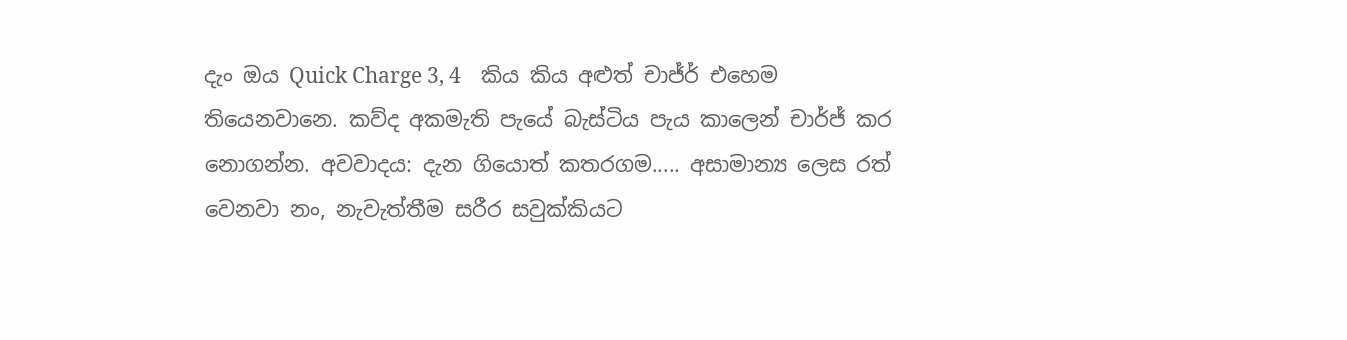දැං ඔය Quick Charge 3, 4    කිය කිය අළුත් චාජ්ර් එහෙම තියෙනවානෙ. කව්ද අකමැති පැයේ බැස්ටිය පැය කාලෙන් චාර්ජ් කර නොගන්න. අවවාදය: දැන ගියොත් කතරගම..... අසාමාන්‍ය ලෙස රත් වෙනවා නං, නැවැත්තීම සරීර සවුක්කියට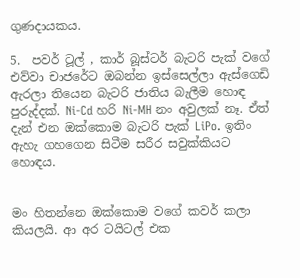ගුණදායකය.

5.  පවර් ටූල් , කාර් බූස්ටර් බැටරි පැක් වගේ එව්වා චාජරේට ඔබන්න ඉස්සෙල්ලා ඇස්ගෙඩි ඇරලා තියෙන බැටරි ජාතිය බැලීම හොඳ පුරුද්දක්. Ni-Cd හරි Ni-MH නං අවුලක් නෑ. ඒත් දැන් එන ඔක්කොම බැටරි පැක් LiPo. ඉතිං ඇහැ ගහගෙන සිටීම සරීර සවුක්කියට හොඳය.


මං හිතන්නෙ ඔක්කොම වගේ කවර් කලා කියලයි. ආ අර ටයිටල් එක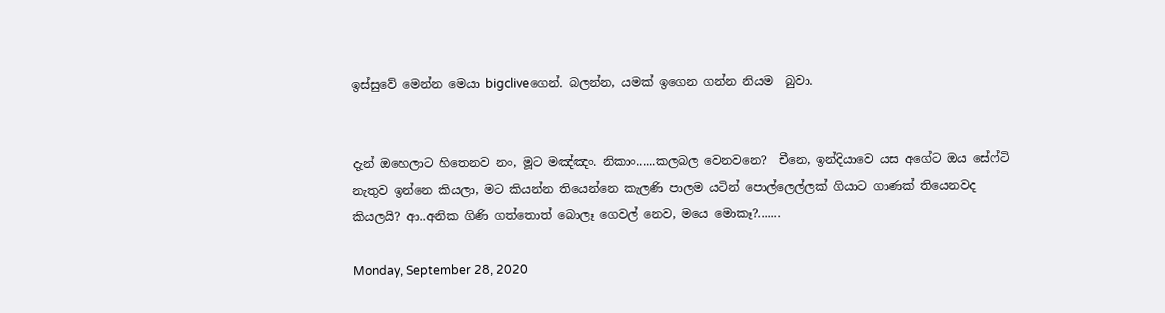ඉස්සුවේ මෙන්න මෙයා bigcliveගෙන්. බලන්න, යමක් ඉගෙන ගන්න නියම  බුවා.


දැන් ඔහෙලාට හිතෙනව නං, මූට මඤ්ඤං. නිකාං......කලබල වෙනවනෙ?  චීනෙ, ඉන්දියාවෙ යස අගේට ඔය සේෆ්ටි නැතුව ඉන්නෙ කියලා, මට කියන්න තියෙන්නෙ කැලණි පාලම යටින් පොල්ලෙල්ලක් ගියාට ගාණක් තියෙනවද කියලයි? ආ..අනික ගිණි ගත්තොත් බොලෑ ගෙවල් නෙව, මයෙ මොකෑ?.......

Monday, September 28, 2020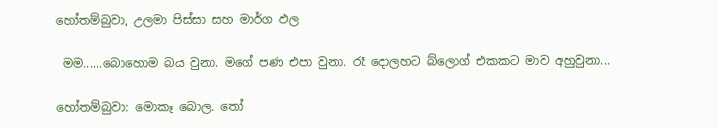හෝතම්බුවා, උලමා පිස්සා සහ මාර්ග ඵල

 මම......බොහොම බය වුනා. මගේ පණ එපා වුනා. රෑ දොලහට බ්ලොග් එකකට මාව අහුවුනා...

හෝතම්බුවා: මොකෑ බොල. තෝ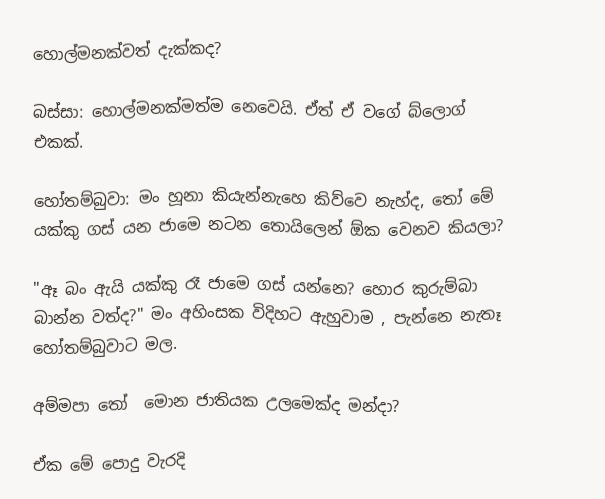හොල්මනක්වත් දැක්කද?

බස්සා: හොල්මනක්මත්ම නෙවෙයි. ඒත් ඒ වගේ බ්ලොග් එකක්.

හෝතම්බුවා: මං හූනා කියැන්නැහෙ කිව්වෙ නැහ්ද, තෝ මේ යක්කු ගස් යන ජාමෙ නටන තොයිලෙන් ඕක වෙනව කියලා?

"ඈ බං ඇයි යක්කු රෑ ජාමෙ ගස් යන්නෙ? හොර කුරුම්බා බාන්න වත්ද?" මං අහිංසක විදිහට ඇහුවාම , පැන්නෙ නැතෑ  හෝතම්බුවාට මල.

අම්මපා තෝ  මොන ජාතියක උලමෙක්ද මන්දා?

ඒක මේ පොදු වැරදි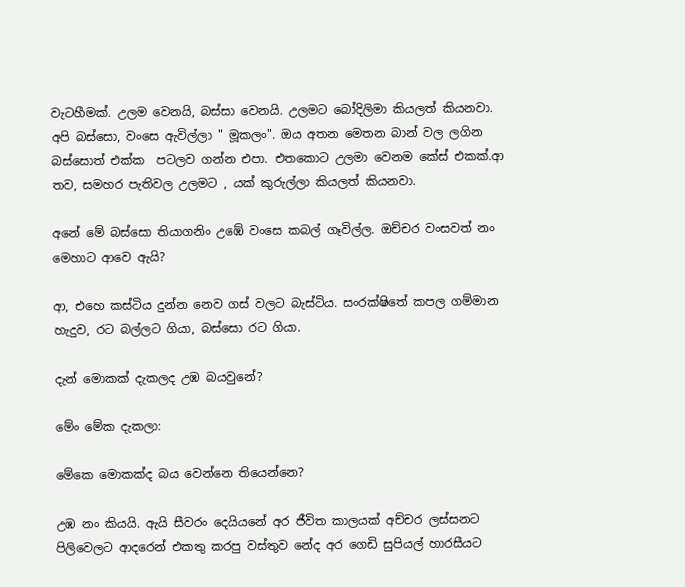වැටහීමක්. උලම වෙනයි, බස්සා වෙනයි. උලමට බෝදිලිමා කියලත් කියනවා. අපි බස්සො, වංසෙ ඇවිල්ලා " මූකලං". ඔය අතන මෙතන බාන් වල ලගින බස්සොත් එක්ක  පටලව ගන්න එපා. එතකොට උලමා වෙනම කේස් එකක්.ආ තව, සමහර පැතිවල උලමට , යක් කුරුල්ලා කියලත් කියනවා.

අනේ මේ බස්සො තියාගනිං උඹේ වංසෙ කබල් ගෑවිල්ල. ඔච්චර වංසවත් නං මෙහාට ආවෙ ඇයි?

ආ, එහෙ කස්ටිය දුන්න නෙව ගස් වලට බැස්ටිය. සංරක්ෂිතේ කපල ගම්මාන හැදුව, රට බල්ලට ගියා, බස්සො රට ගියා.

දැන් මොකක් දැකලද උඹ බයවුනේ?

මේං මේක දැකලා:

මේකෙ මොකක්ද බය වෙන්නෙ තියෙන්නෙ?

උඹ නං කියයි. ඇයි සීවරං දෙයියනේ අර ජීවිත කාලයක් අච්චර ලස්සනට පිලිවෙලට ආදරෙන් එකතු කරපු වස්තුව නේද අර ගෙඩි සුපියල් හාරසීයට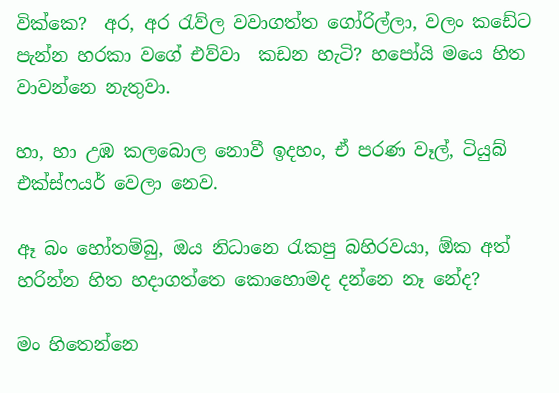වික්කෙ?  අර, අර රැව්ල වවාගත්ත ගෝරිල්ලා, වලං කඩේට පැන්න හරකා වගේ එව්වා  කඩන හැටි? හපෝයි මයෙ හිත වාවන්නෙ නැතුවා.

හා, හා උඹ කලබොල නොවී ඉදහං, ඒ පරණ වෑල්, ටියුබ් එක්ස්ෆයර් වෙලා නෙව.

ඈ බං හෝතම්බු, ඔය නිධානෙ රැකපු බහිරවයා, ඕක අත් හරින්න හිත හදාගත්තෙ කොහොමද දන්නෙ නෑ නේද?

මං හිතෙන්නෙ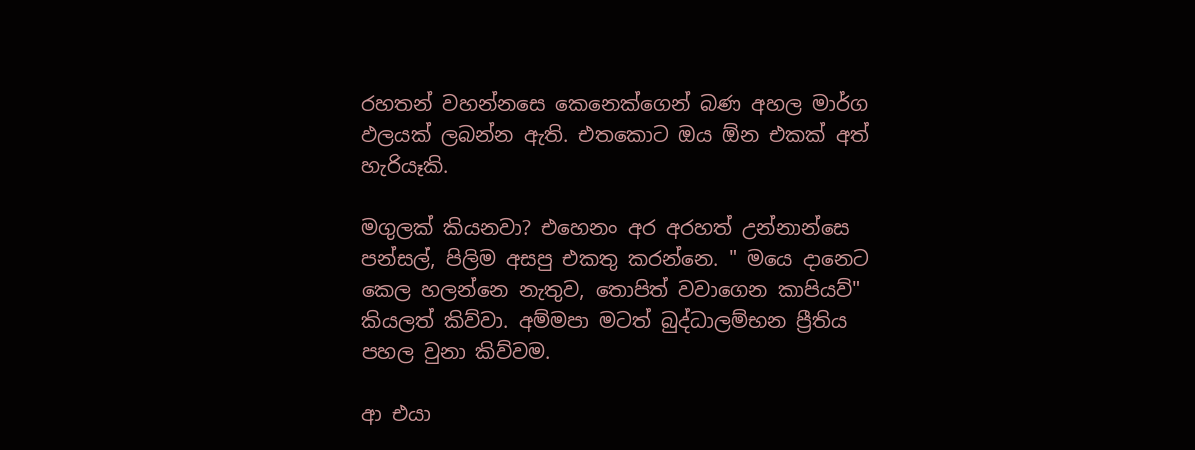රහතන් වහන්නසෙ කෙනෙක්ගෙන් බණ අහල මාර්ග ඵලයක් ලබන්න ඇති. එතකොට ඔය ඕන එකක් අත් හැරියෑකි.

මගුලක් කියනවා? එහෙනං අර අරහත් උන්නාන්සෙ පන්සල්, පිලිම අසපු එකතු කරන්නෙ. " මයෙ දානෙට කෙල හලන්නෙ නැතුව, තොපිත් වවාගෙන කාපියව්" කියලත් කිව්වා. අම්මපා මටත් බුද්ධාලම්භන ප්‍රීතිය පහල වුනා කිව්වම.

ආ එයා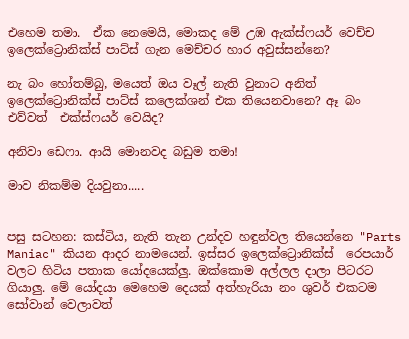එහෙම තමා.  ඒක නෙමෙයි, මොකද මේ උඹ ඇක්ස්ෆයර් වෙච්ච ඉලෙක්ට්‍රොනික්ස් පාට්ස් ගැන මෙච්චර හාර අවුස්සන්නෙ?

නැ බං හෝතම්බු, මයෙත් ඔය වෑල් නැති වුනාට අනිත්  ඉලෙක්ට්‍රොනික්ස් පාට්ස් කලෙක්ශන් එක තියෙනවානෙ? ඈ බං එව්වත්  එක්ස්ෆයර් වෙයිද?

අනිවා ඩෙෆා. ආයි මොනවද බඩුම තමා!

මාව නිකම්ම දියවුනා.....


පසු සටහන: කස්ටිය, නැති තැන උන්දව හඳුන්වල තියෙන්නෙ "Parts Maniac" කියන ආදර නාමයෙන්. ඉස්සර ඉලෙක්ට්‍රොනික්ස්  රෙපයාර් වලට හිටිය පතාක යෝදයෙක්ලු. ඔක්කොම අල්ලල දාලා පිටරට ගියාලු. මේ යෝදයා මෙහෙම දෙයක් අත්හැරියා නං ශුවර් එකටම සෝවාන් වෙලාවත්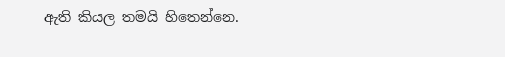ඇති කියල තමයි හිතෙන්නෙ.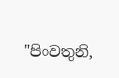"පිංවතුනි,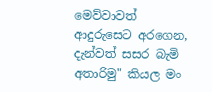මෙව්වාවත්  ආදුරුසෙට අරගෙන, දැන්වත් සසර බැමි අතාරිමු" කියල මං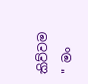කිව්වම " මං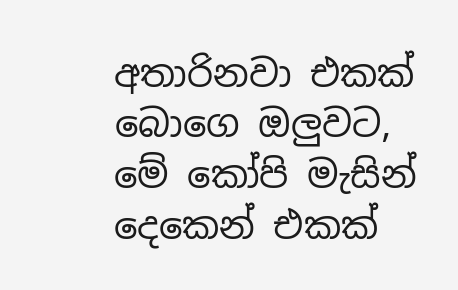අතාරිනවා එකක් බොගෙ ඔලුවට, මේ කෝපි මැසින් දෙකෙන් එකක්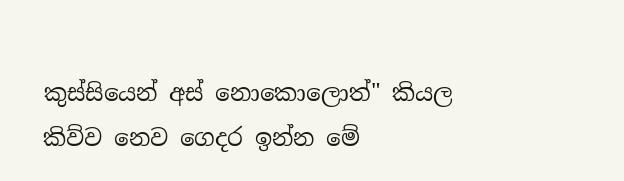කුස්සියෙන් අස් නොකොලොත්" කියල කිව්ව නෙව ගෙදර ඉන්න මේ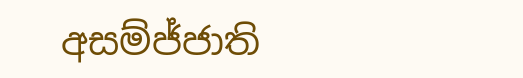අසම්ජ්ජාති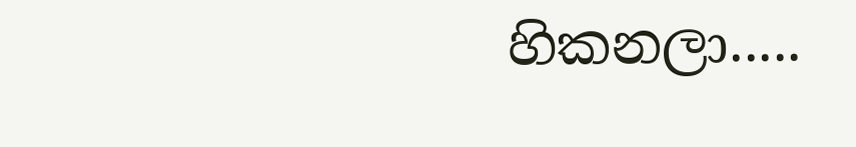හිකනලා.....